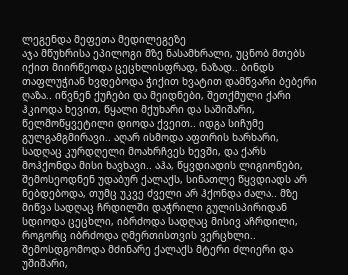ლეგენდა მეფეთა მედილეგეზე
აჯა მწუხრისა ეპილოგი მზე ნასამხრალი, უცნობ მთებს იქით მიირწეოდა ცეცხლისფრად, ნაზად.. ბინდს თაფლუჭიან ხვდებოდა ჭიქით ხვატით დამწვარი ბებერი ღაზა.. იწვნენ ქუჩები და მეიდნები, შეთქმული ქარი ჰკიოდა ხევით, წყალი მქუხარი და საშიშარი, წელმოწყვეტილი დიოდა ქვეით.. იდგა სიჩუმე გულგამგმირავი.. აღარ ისმოდა აფთრის ხარხარი, სადღაც კურდღელი მოახრჩვეს ხევში, და ქარს მოჰქონდა მისი ხავხავი.. აჰა, წყვდიადის ლიგიონები, შემოსეოდნენ უდაბურ ქალაქს, სინათლე წყვდიადს არ ნებდებოდა, თუმც უკვე ძველი არ ჰქონდა ძალა.. მზე მიწვა სადღაც ჩრდილში დაჭრილი გულისპირიდან სდიოდა ცეცხლი, იბრძოდა სადღაც მისივ აჩრდილი, როგორც იბრძოდა ღმერთისთვის ვერცხლი.. შემოსდგომოდა მძინარე ქალაქს მტერი ძლიერი და უშიშარი,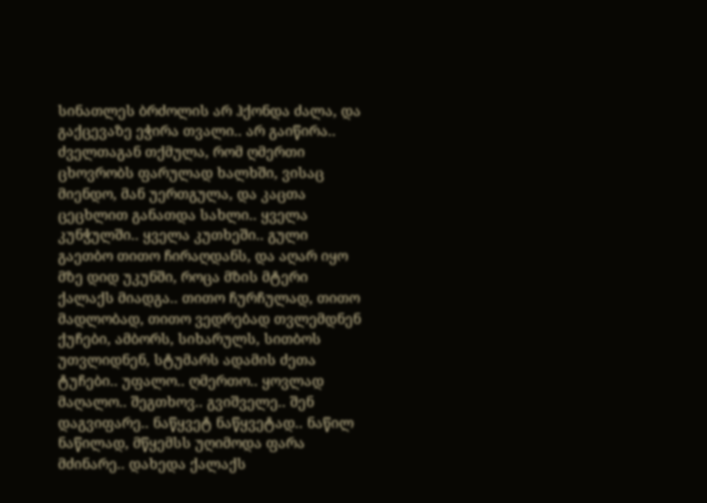სინათლეს ბრძოლის არ ჰქონდა ძალა, და გაქცევაზე ეჭირა თვალი.. არ გაიწირა.. ძველთაგან თქმულა, რომ ღმერთი ცხოვრობს ფარულად ხალხში, ვისაც მიენდო, მან უერთგულა, და კაცთა ცეცხლით განათდა სახლი.. ყველა კუნჭულში.. ყველა კუთხეში.. გული გაეთბო თითო ჩირაღდანს, და აღარ იყო მზე დიდ უკუნში, როცა მზის მტერი ქალაქს მიადგა.. თითო ჩურჩულად, თითო მადლობად, თითო ვედრებად თვლემდნენ ქუჩები, ამბორს, სიხარულს, სითბოს უთვლიდნენ, სტუმარს ადამის ძეთა ტუჩები.. უფალო.. ღმერთო.. ყოვლად მაღალო.. შეგთხოვ.. გვიშველე.. შენ დაგვიფარე.. ნაწყვეტ ნაწყვეტად.. ნაწილ ნაწილად, მწყემსს უღიმოდა ფარა მძინარე.. დახედა ქალაქს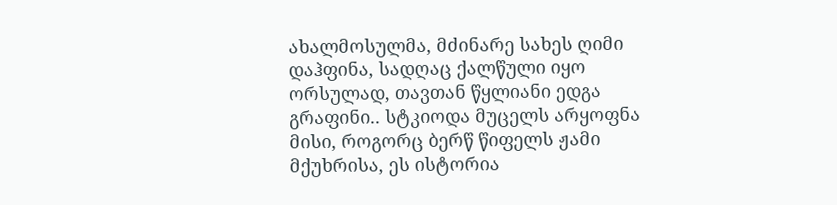ახალმოსულმა, მძინარე სახეს ღიმი დაჰფინა, სადღაც ქალწული იყო ორსულად, თავთან წყლიანი ედგა გრაფინი.. სტკიოდა მუცელს არყოფნა მისი, როგორც ბერწ წიფელს ჟამი მქუხრისა, ეს ისტორია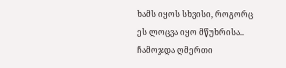ხამს იყოს სხვისი, როგორც ეს ლოცვა იყო მწუხრისა.. ჩამოჯდა ღმერთი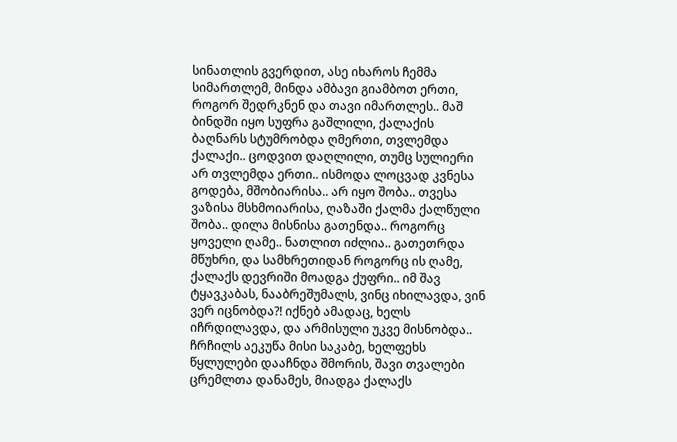სინათლის გვერდით, ასე იხაროს ჩემმა სიმართლემ, მინდა ამბავი გიამბოთ ერთი, როგორ შედრკნენ და თავი იმართლეს.. მაშ ბინდში იყო სუფრა გაშლილი, ქალაქის ბაღნარს სტუმრობდა ღმერთი, თვლემდა ქალაქი.. ცოდვით დაღლილი, თუმც სულიერი არ თვლემდა ერთი.. ისმოდა ლოცვად კვნესა გოდება, მშობიარისა.. არ იყო შობა.. თვესა ვაზისა მსხმოიარისა, ღაზაში ქალმა ქალწული შობა.. დილა მისნისა გათენდა.. როგორც ყოველი ღამე.. ნათლით იძლია.. გათეთრდა მწუხრი, და სამხრეთიდან როგორც ის ღამე, ქალაქს დევრიში მოადგა ქუფრი.. იმ შავ ტყავკაბას, ნააბრეშუმალს, ვინც იხილავდა, ვინ ვერ იცნობდა?! იქნებ ამადაც, ხელს იჩრდილავდა, და არმისული უკვე მისნობდა.. ჩრჩილს აეკუწა მისი საკაბე, ხელფეხს წყლულები დააჩნდა შმორის, შავი თვალები ცრემლთა დანამეს, მიადგა ქალაქს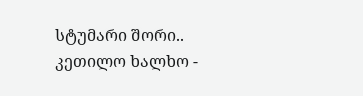სტუმარი შორი.. კეთილო ხალხო -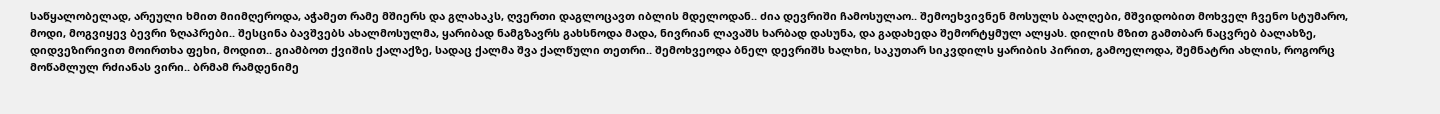საწყალობელად, არეული ხმით მიიმღეროდა, აჭამეთ რამე მშიერს და გლახაკს, ღვერთი დაგლოცავთ იბლის მდელოდან.. ძია დევრიში ჩამოსულაო.. შემოეხვივნენ მოსულს ბალღები, მშვიდობით მოხველ ჩვენო სტუმარო, მოდი, მოგვიყევ ბევრი ზღაპრები.. შესცინა ბავშვებს ახალმოსულმა, ყარიბად ნამგზავრს გახსნოდა მადა, ნივრიან ლავაშს ხარბად დასუნა, და გადახედა შემორტყმულ ალყას. დილის მზით გამთბარ ნაცვრებ ბალახზე, დიდვეზირივით მოირთხა ფეხი, მოდით.. გიამბოთ ქვიშის ქალაქზე, სადაც ქალმა შვა ქალწული თეთრი.. შემოხვეოდა ბნელ დევრიშს ხალხი, საკუთარ სიკვდილს ყარიბის პირით, გამოელოდა, შემნატრი ახლის, როგორც მოწამლულ რძიანას ვირი.. ბრმამ რამდენიმე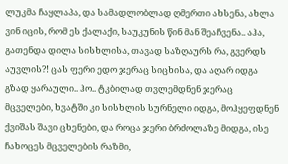ლუკმა ჩაყლაპა, და სამადლობლად ღმერთი ახსენა, ახლა ვინ იცის, რომ ეს ქალაქი, საუკუნის წინ მან შეაჩვენა.. აჰა, გათენდა დილა სისხლისა, თავად საზღაურს რა, გვერდს აუვლის?! ცას ფერი ედო ჯერაც სიცხისა, და აღარ იდგა გზად ყარაული.. ჰო.. ტკბილად თვლემდნენ ჯერაც მცველები, ხვატში კი სისხლის სურნელი იდგა, მოჰყეფდნენ ქვიშას შავი ცხენები, და როცა ჯერი ბრძოლაზე მიდგა, ისე ჩახოცეს მცველების რაზმი,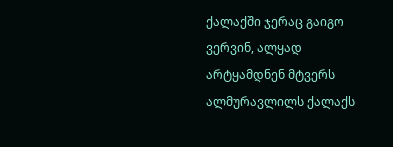ქალაქში ჯერაც გაიგო ვერვინ, ალყად არტყამდნენ მტვერს ალმურავლილს ქალაქს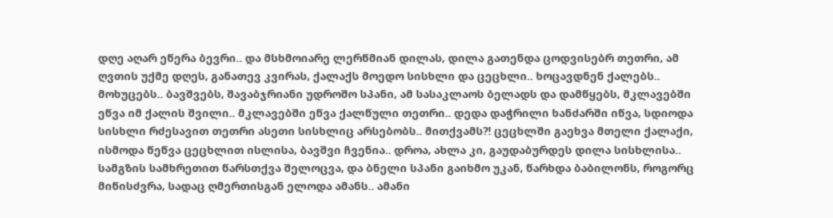დღე აღარ ეწერა ბევრი.. და მსხმოიარე ლერწმიან დილას, დილა გათენდა ცოდვისებრ თეთრი, ამ ღვთის უქმე დღეს, განათევ კვირას, ქალაქს მოედო სისხლი და ცეცხლი.. ხოცავდნენ ქალებს.. მოხუცებს.. ბავშვებს, შავაბჯრიანი უდროშო სპანი, ამ სასაკლაოს ბელადს და დამწყებს, მკლავებში ეწვა იმ ქალის შვილი.. მკლავებში ეწვა ქალწული თეთრი.. დედა დაჭრილი ხანძარში იწვა, სდიოდა სისხლი რძესავით თეთრი ასეთი სისხლიც არსებობს.. მითქვამს?! ცეცხლში გაეხვა მთელი ქალაქი, ისმოდა წეწვა ცეცხლით ისლისა, ბავშვი ჩვენია.. დროა, ახლა კი, გაუდაბურდეს დილა სისხლისა.. სამგზის სამხრეთით წარსთქვა შელოცვა, და ბნელი სპანი გაიხმო უკან, წარხდა ბაბილონს, როგორც მიწისძვრა, სადაც ღმერთისგან ელოდა ამანს.. ამანი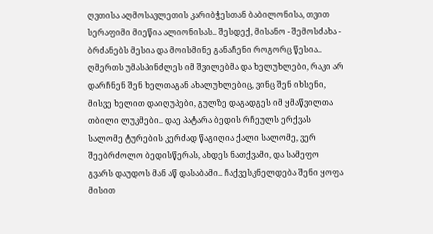ღვთისა აღმოსავლეთის კარიბჭესთან ბაბილონისა, თვით სერაფიმი მიეწია ალიონისას.. შესდექ, მისანო - შემოსძახა - ბრძანებს მესია და მოისმინე განაჩენი როგორც წესია.. ღმერთს უმასპინძლეს იმ შვილებმა და ხელუხლები, რაკი არ დარჩნენ შენ ხელთაგან ახალუხლებიც, ვინც შენ იხსენი, მისვე ხელით დაიღუპები, გულზე დაგადგეს იმ ყმაწვილთა თბილი ლუკმები.. დაე პატარა ბედის რჩეულს ერქვას სალომე ტურების კერძად წაგიღია ქალი სალომე, ვერ შეებრძოლო ბედისწერას, ახდეს ნათქვამი, და სამეფო გვარს დაუდოს მან აწ დასაბამი.. ჩაქვესკნელდება შენი ყოფა მისით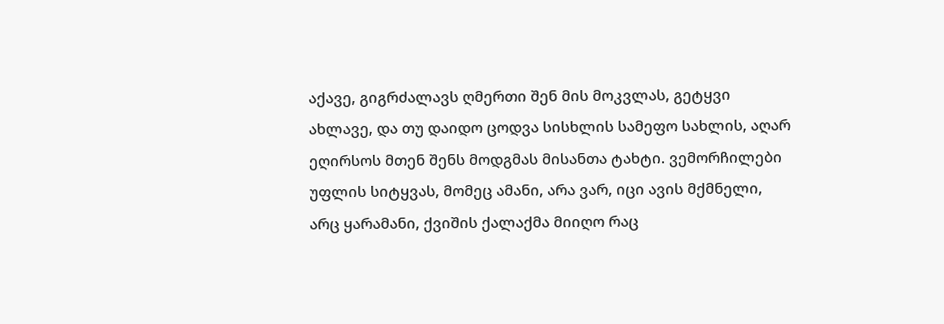აქავე, გიგრძალავს ღმერთი შენ მის მოკვლას, გეტყვი ახლავე, და თუ დაიდო ცოდვა სისხლის სამეფო სახლის, აღარ ეღირსოს მთენ შენს მოდგმას მისანთა ტახტი. ვემორჩილები უფლის სიტყვას, მომეც ამანი, არა ვარ, იცი ავის მქმნელი, არც ყარამანი, ქვიშის ქალაქმა მიიღო რაც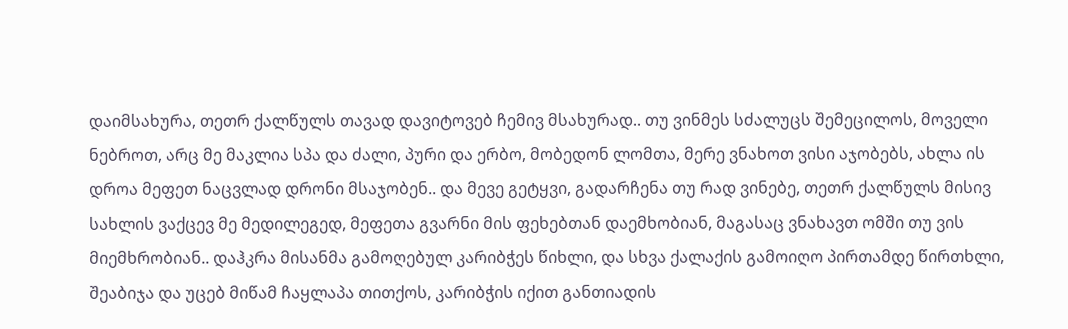დაიმსახურა, თეთრ ქალწულს თავად დავიტოვებ ჩემივ მსახურად.. თუ ვინმეს სძალუცს შემეცილოს, მოველი ნებროთ, არც მე მაკლია სპა და ძალი, პური და ერბო, მობედონ ლომთა, მერე ვნახოთ ვისი აჯობებს, ახლა ის დროა მეფეთ ნაცვლად დრონი მსაჯობენ.. და მევე გეტყვი, გადარჩენა თუ რად ვინებე, თეთრ ქალწულს მისივ სახლის ვაქცევ მე მედილეგედ, მეფეთა გვარნი მის ფეხებთან დაემხობიან, მაგასაც ვნახავთ ომში თუ ვის მიემხრობიან.. დაჰკრა მისანმა გამოღებულ კარიბჭეს წიხლი, და სხვა ქალაქის გამოიღო პირთამდე წირთხლი, შეაბიჯა და უცებ მიწამ ჩაყლაპა თითქოს, კარიბჭის იქით განთიადის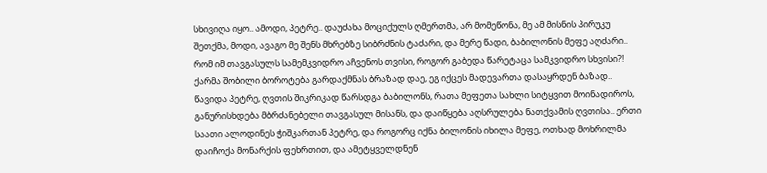სხივიღა იყო.. ამოდი, პეტრე.. დაუძახა მოციქულს ღმერთმა, არ მომეწონა, მე ამ მისნის პირუკუ შეთქმა, მოდი, ავაგო მე შენს მხრებზე სიბრძნის ტაძარი, და მერე წადი, ბაბილონის მეფე აღძარი.. რომ იმ თავგასულს სამემკვიდრო აჩვენოს თვისი, როგორ გაბედა წარეტაცა სამკვიდრო სხვისი?! ქარმა შობილი ბოროტება გარდაქმნას ბრაზად დაე, ეგ იქცეს მადევართა დასაყრდენ ბაზად.. წავიდა პეტრე, ღვთის შიკრიკად წარსდგა ბაბილონს, რათა მეფეთა სახლი სიტყვით მოინადიროს, განურისხდება მბრძანებელი თავგასულ მისანს, და დაიწყება აღსრულება ნათქვამის ღვთისა.. ერთი საათი ალოდინეს ჭიშკართან პეტრე, და როგორც იქნა ბილონის იხილა მეფე, ოთხად მოხრილმა დაიჩოქა მონარქის ფეხრთით, და ამეტყველდნენ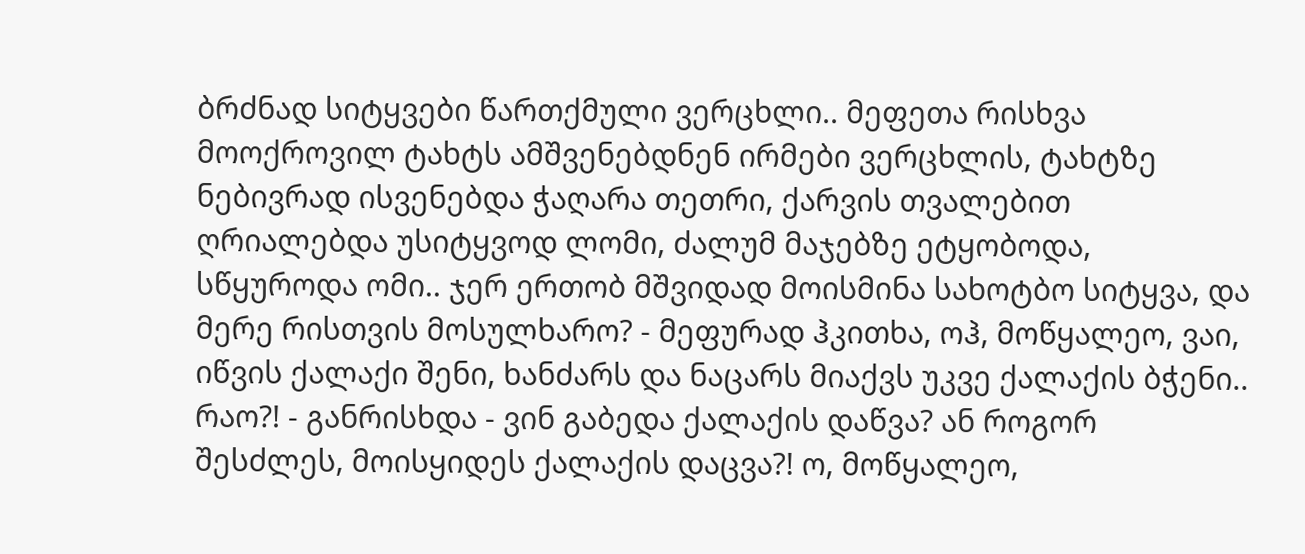ბრძნად სიტყვები წართქმული ვერცხლი.. მეფეთა რისხვა მოოქროვილ ტახტს ამშვენებდნენ ირმები ვერცხლის, ტახტზე ნებივრად ისვენებდა ჭაღარა თეთრი, ქარვის თვალებით ღრიალებდა უსიტყვოდ ლომი, ძალუმ მაჯებზე ეტყობოდა, სწყუროდა ომი.. ჯერ ერთობ მშვიდად მოისმინა სახოტბო სიტყვა, და მერე რისთვის მოსულხარო? - მეფურად ჰკითხა, ოჰ, მოწყალეო, ვაი, იწვის ქალაქი შენი, ხანძარს და ნაცარს მიაქვს უკვე ქალაქის ბჭენი.. რაო?! - განრისხდა - ვინ გაბედა ქალაქის დაწვა? ან როგორ შესძლეს, მოისყიდეს ქალაქის დაცვა?! ო, მოწყალეო,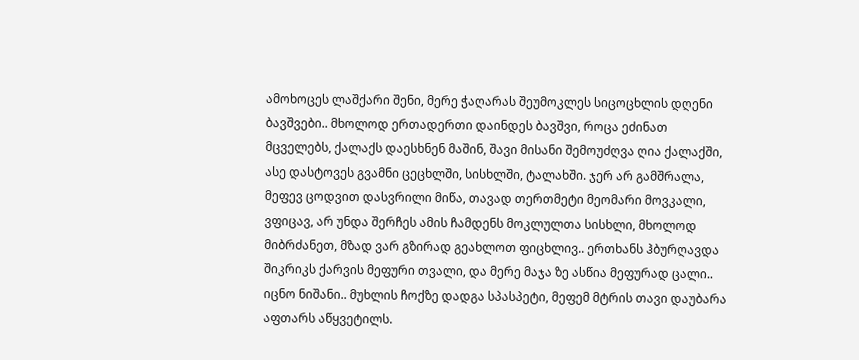ამოხოცეს ლაშქარი შენი, მერე ჭაღარას შეუმოკლეს სიცოცხლის დღენი ბავშვები.. მხოლოდ ერთადერთი დაინდეს ბავშვი, როცა ეძინათ მცველებს, ქალაქს დაესხნენ მაშინ, შავი მისანი შემოუძღვა ღია ქალაქში, ასე დასტოვეს გვამნი ცეცხლში, სისხლში, ტალახში. ჯერ არ გამშრალა, მეფევ ცოდვით დასვრილი მიწა, თავად თერთმეტი მეომარი მოვკალი, ვფიცავ, არ უნდა შერჩეს ამის ჩამდენს მოკლულთა სისხლი, მხოლოდ მიბრძანეთ, მზად ვარ გზირად გეახლოთ ფიცხლივ.. ერთხანს ჰბურღავდა შიკრიკს ქარვის მეფური თვალი, და მერე მაჯა ზე ასწია მეფურად ცალი.. იცნო ნიშანი.. მუხლის ჩოქზე დადგა სპასპეტი, მეფემ მტრის თავი დაუბარა აფთარს აწყვეტილს.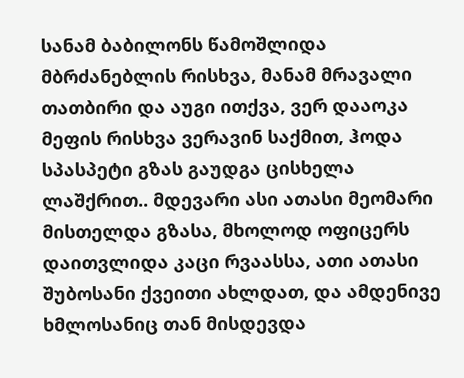სანამ ბაბილონს წამოშლიდა მბრძანებლის რისხვა, მანამ მრავალი თათბირი და აუგი ითქვა, ვერ დააოკა მეფის რისხვა ვერავინ საქმით, ჰოდა სპასპეტი გზას გაუდგა ცისხელა ლაშქრით.. მდევარი ასი ათასი მეომარი მისთელდა გზასა, მხოლოდ ოფიცერს დაითვლიდა კაცი რვაასსა, ათი ათასი შუბოსანი ქვეითი ახლდათ, და ამდენივე ხმლოსანიც თან მისდევდა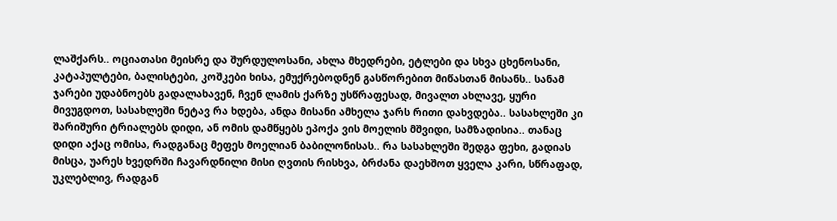ლაშქარს.. ოციათასი მეისრე და შურდულოსანი, ახლა მხედრები, ეტლები და სხვა ცხენოსანი, კატაპულტები, ბალისტები, კოშკები ხისა, ემუქრებოდნენ გასწორებით მიწასთან მისანს.. სანამ ჯარები უდაბნოებს გადალახავენ, ჩვენ ლამის ქარზე უსწრაფესად, მივალთ ახლავე, ყური მივუგდოთ, სასახლეში ნეტავ რა ხდება, ანდა მისანი ამხელა ჯარს რითი დახვდება.. სასახლეში კი შარიშური ტრიალებს დიდი, ან ომის დამწყებს ეპოქა ვის მოელის მშვიდი, სამზადისია.. თანაც დიდი აქაც ომისა, რადგანაც მეფეს მოელიან ბაბილონისას.. რა სასახლეში შედგა ფეხი, გადიას მისცა, უარეს ხვედრში ჩავარდნილი მისი ღვთის რისხვა, ბრძანა დაეხშოთ ყველა კარი, სწრაფად, უკლებლივ, რადგან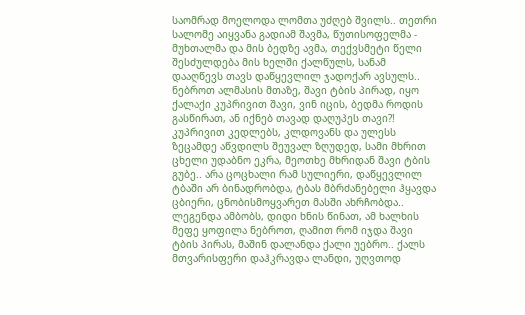საომრად მოელოდა ლომთა უძღებ შვილს.. თეთრი სალომე აიყვანა გადიამ შავმა, წუთისოფელმა - მუხთალმა და მის ბედზე ავმა, თექვსმეტი წელი შესძულდება მის ხელში ქალწულს, სანამ დააღწევს თავს დაწყევლილ ჯადოქარ ავსულს.. ნებროთ ალმასის მთაზე, შავი ტბის პირად, იყო ქალაქი კუპრივით შავი, ვინ იცის, ბედმა როდის გასწირათ, ან იქნებ თავად დაღუპეს თავი?! კუპრივით კედლებს, კლდოვანს და ულესს ზეცამდე აწვდილს შეუვალ ზღუდედ, სამი მხრით ცხელი უდაბნო ეკრა, მეოთხე მხრიდან შავი ტბის გუბე.. არა ცოცხალი რამ სულიერი, დაწყევლილ ტბაში არ ბინადრობდა, ტბას მბრძანებელი ჰყავდა ცბიერი, ცნობისმოყვარეთ მასში ახრჩობდა.. ლეგენდა ამბობს, დიდი ხნის წინათ, ამ ხალხის მეფე ყოფილა ნებროთ, ღამით რომ იჯდა შავი ტბის პირას, მაშინ დალანდა ქალი უებრო.. ქალს მთვარისფერი დაჰკრავდა ლანდი, უღვთოდ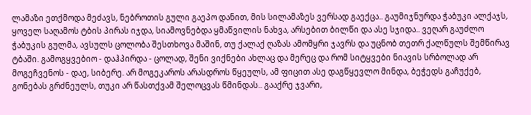ლამაზი ეთქმოდა მეძავს, ნებროთის გული გაეპო დანით, მის სილამაზეს ვერსად გაექცა.. გაუმიჯნურდა ჭაბუკი ალქაჯს, ყოველ საღამოს ტბის პირას იჯდა, სიამოვნებდა ყმაწვილის ნახვა, არსებით ბილწი და ასე სჯიდა.. ვეღარ გაუძლო ჭაბუკის გულმა, ავსულს ცოლობა შესთხოვა მაშინ, თუ ქალაქ ღაზას ამომყრი ჯავრს და უცნობ თეთრ ქალწულს შემწირავ ტბაში. გამოგყვებიო - დაჰპირდა - ცოლად, შენი ვიქნები ახლაც და მერეც და რომ სიტყვები ნიავის სრბოლად არ მოგეჩვენოს - დაე, სიბერე. არ მოგეკაროს არასდროს წყეულს, ამ ფიცით ასე დაგწყევლო მინდა, ბეჭედს გაჩუქებ, გონებას გრძნეულს, თუკი არ წასთქვამ შელოცვას წმინდას.. გააქრე ჯვარი,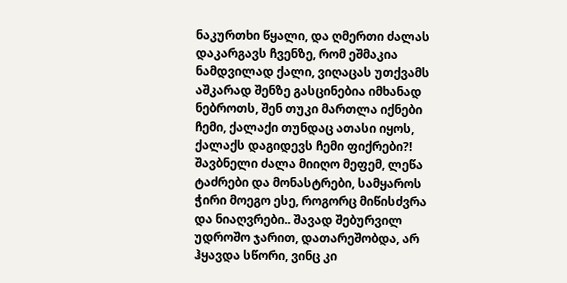ნაკურთხი წყალი, და ღმერთი ძალას დაკარგავს ჩვენზე, რომ ეშმაკია ნამდვილად ქალი, ვიღაცას უთქვამს აშკარად შენზე გასცინებია იმხანად ნებროთს, შენ თუკი მართლა იქნები ჩემი, ქალაქი თუნდაც ათასი იყოს, ქალაქს დაგიდევს ჩემი ფიქრები?! შავბნელი ძალა მიიღო მეფემ, ლეწა ტაძრები და მონასტრები, სამყაროს ჭირი მოეგო ესე, როგორც მიწისძვრა და ნიაღვრები.. შავად შებურვილ უდროშო ჯარით, დათარეშობდა, არ ჰყავდა სწორი, ვინც კი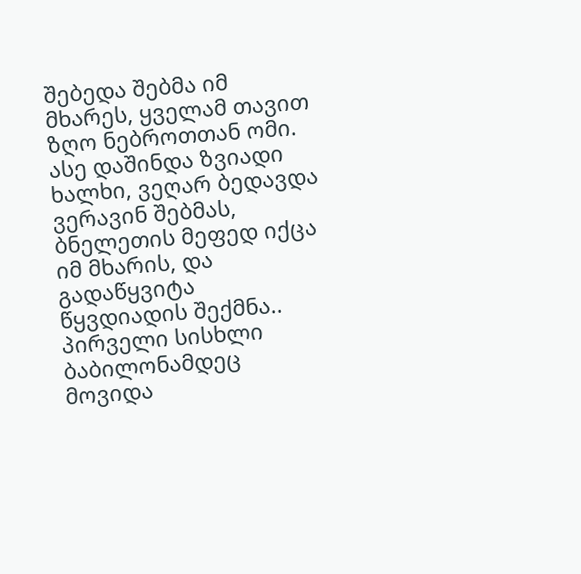შებედა შებმა იმ მხარეს, ყველამ თავით ზღო ნებროთთან ომი. ასე დაშინდა ზვიადი ხალხი, ვეღარ ბედავდა ვერავინ შებმას, ბნელეთის მეფედ იქცა იმ მხარის, და გადაწყვიტა წყვდიადის შექმნა.. პირველი სისხლი ბაბილონამდეც მოვიდა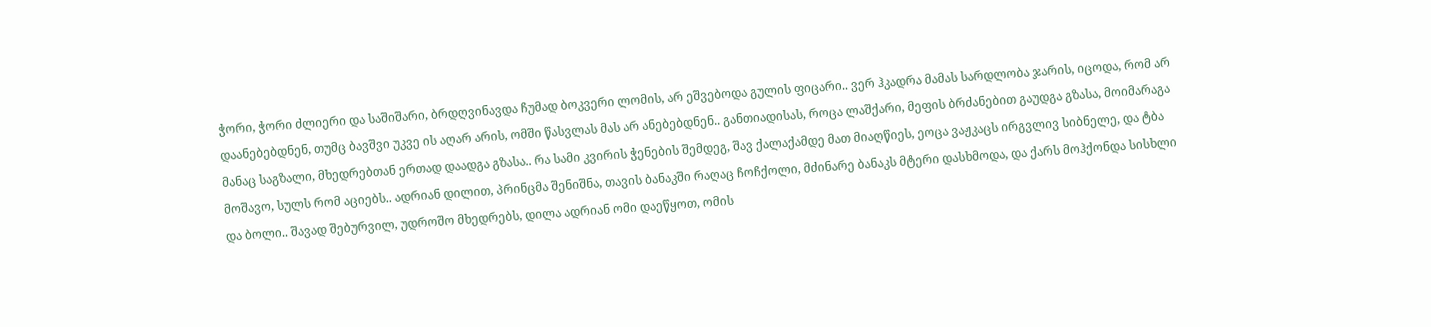ჭორი, ჭორი ძლიერი და საშიშარი, ბრდღვინავდა ჩუმად ბოკვერი ლომის, არ ეშვებოდა გულის ფიცარი.. ვერ ჰკადრა მამას სარდლობა ჯარის, იცოდა, რომ არ დაანებებდნენ, თუმც ბავშვი უკვე ის აღარ არის, ომში წასვლას მას არ ანებებდნენ.. განთიადისას, როცა ლაშქარი, მეფის ბრძანებით გაუდგა გზასა, მოიმარაგა მანაც საგზალი, მხედრებთან ერთად დაადგა გზასა.. რა სამი კვირის ჭენების შემდეგ, შავ ქალაქამდე მათ მიაღწიეს, ეოცა ვაჟკაცს ირგვლივ სიბნელე, და ტბა მოშავო, სულს რომ აციებს.. ადრიან დილით, პრინცმა შენიშნა, თავის ბანაკში რაღაც ჩოჩქოლი, მძინარე ბანაკს მტერი დასხმოდა, და ქარს მოჰქონდა სისხლი და ბოლი.. შავად შებურვილ, უდროშო მხედრებს, დილა ადრიან ომი დაეწყოთ, ომის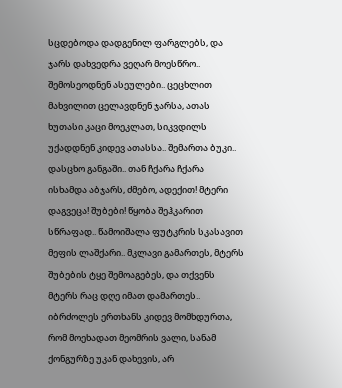სცდებოდა დადგენილ ფარგლებს, და ჯარს დახვედრა ვეღარ მოესწრო.. შემოსეოდნენ ასეულები.. ცეცხლით მახვილით ცელავდნენ ჯარსა, ათას ხუთასი კაცი მოეკლათ, სიკვდილს უქადდნენ კიდევ ათასსა.. შემართა ბუკი.. დასცხო განგაში.. თან ჩქარა ჩქარა ისხამდა აბჯარს, ძმებო, ადექით! მტერი დაგვეცა! შუბები! წყობა შეჰკარით სწრაფად.. წამოიშალა ფუტკრის სკასავით მეფის ლაშქარი.. მკლავი გამართეს, მტერს შუბების ტყე შემოაგებეს, და თქვენს მტერს რაც დღე იმათ დამართეს.. იბრძოლეს ერთხანს კიდევ მომხდურთა, რომ მოეხადათ მეომრის ვალი, სანამ ქონგურზე უკან დახევის, არ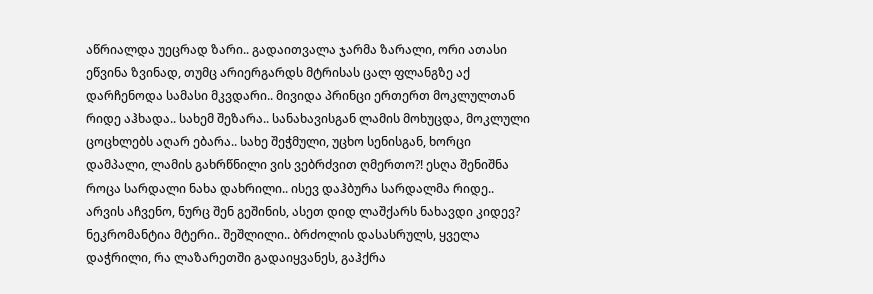აწრიალდა უეცრად ზარი.. გადაითვალა ჯარმა ზარალი, ორი ათასი ეწვინა ზვინად, თუმც არიერგარდს მტრისას ცალ ფლანგზე აქ დარჩენოდა სამასი მკვდარი.. მივიდა პრინცი ერთერთ მოკლულთან რიდე აჰხადა.. სახემ შეზარა.. სანახავისგან ლამის მოხუცდა, მოკლული ცოცხლებს აღარ ებარა.. სახე შეჭმული, უცხო სენისგან, ხორცი დამპალი, ლამის გახრწნილი ვის ვებრძვით ღმერთო?! ესღა შენიშნა როცა სარდალი ნახა დახრილი.. ისევ დაჰბურა სარდალმა რიდე.. არვის აჩვენო, ნურც შენ გეშინის, ასეთ დიდ ლაშქარს ნახავდი კიდევ? ნეკრომანტია მტერი.. შეშლილი.. ბრძოლის დასასრულს, ყველა დაჭრილი, რა ლაზარეთში გადაიყვანეს, გაჰქრა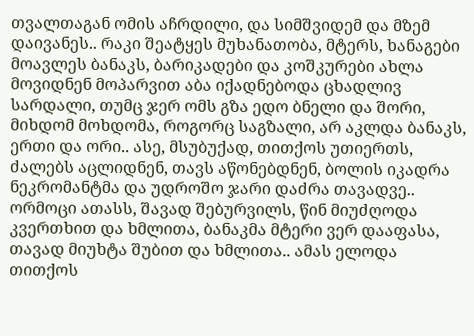თვალთაგან ომის აჩრდილი, და სიმშვიდემ და მზემ დაივანეს.. რაკი შეატყეს მუხანათობა, მტერს, ხანაგები მოავლეს ბანაკს, ბარიკადები და კოშკურები ახლა მოვიდნენ მოპარვით აბა იქადნებოდა ცხადლივ სარდალი, თუმც ჯერ ომს გზა ედო ბნელი და შორი, მიხდომ მოხდომა, როგორც საგზალი, არ აკლდა ბანაკს, ერთი და ორი.. ასე, მსუბუქად, თითქოს უთიერთს, ძალებს აცლიდნენ, თავს აწონებდნენ, ბოლის იკადრა ნეკრომანტმა და უდროშო ჯარი დაძრა თავადვე.. ორმოცი ათასს, შავად შებურვილს, წინ მიუძღოდა კვერთხით და ხმლითა, ბანაკმა მტერი ვერ დააფასა, თავად მიუხტა შუბით და ხმლითა.. ამას ელოდა თითქოს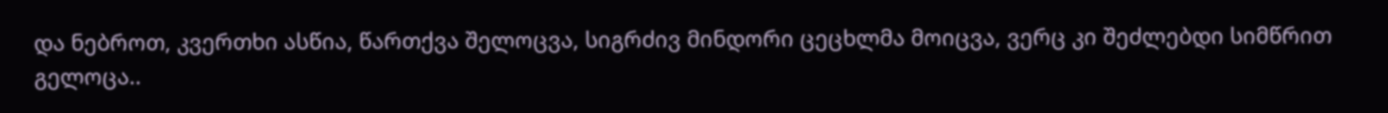და ნებროთ, კვერთხი ასწია, წართქვა შელოცვა, სიგრძივ მინდორი ცეცხლმა მოიცვა, ვერც კი შეძლებდი სიმწრით გელოცა..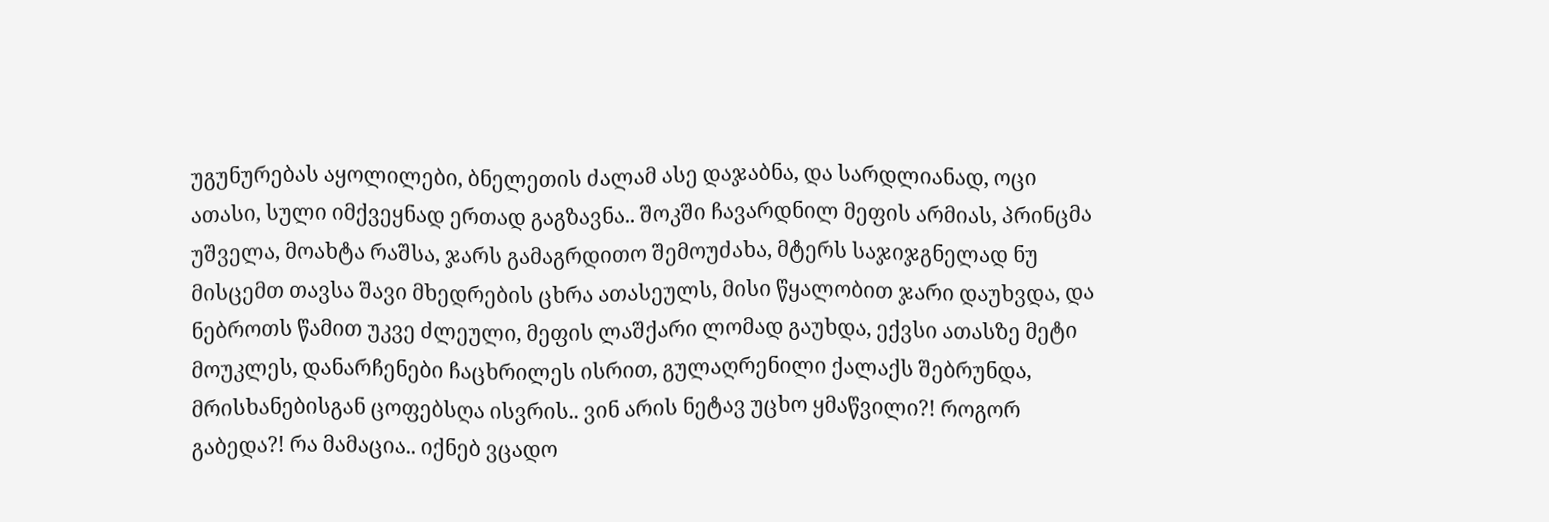უგუნურებას აყოლილები, ბნელეთის ძალამ ასე დაჯაბნა, და სარდლიანად, ოცი ათასი, სული იმქვეყნად ერთად გაგზავნა.. შოკში ჩავარდნილ მეფის არმიას, პრინცმა უშველა, მოახტა რაშსა, ჯარს გამაგრდითო შემოუძახა, მტერს საჯიჯგნელად ნუ მისცემთ თავსა შავი მხედრების ცხრა ათასეულს, მისი წყალობით ჯარი დაუხვდა, და ნებროთს წამით უკვე ძლეული, მეფის ლაშქარი ლომად გაუხდა, ექვსი ათასზე მეტი მოუკლეს, დანარჩენები ჩაცხრილეს ისრით, გულაღრენილი ქალაქს შებრუნდა, მრისხანებისგან ცოფებსღა ისვრის.. ვინ არის ნეტავ უცხო ყმაწვილი?! როგორ გაბედა?! რა მამაცია.. იქნებ ვცადო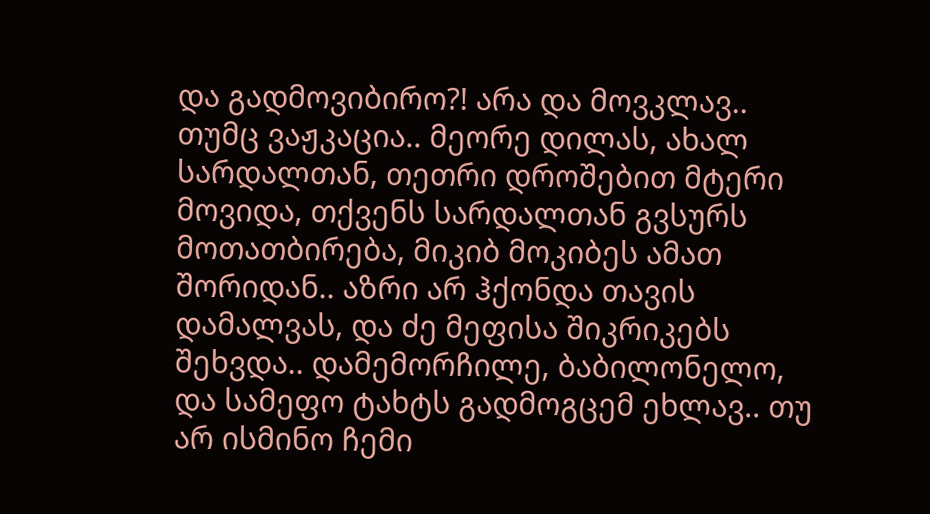და გადმოვიბირო?! არა და მოვკლავ.. თუმც ვაჟკაცია.. მეორე დილას, ახალ სარდალთან, თეთრი დროშებით მტერი მოვიდა, თქვენს სარდალთან გვსურს მოთათბირება, მიკიბ მოკიბეს ამათ შორიდან.. აზრი არ ჰქონდა თავის დამალვას, და ძე მეფისა შიკრიკებს შეხვდა.. დამემორჩილე, ბაბილონელო, და სამეფო ტახტს გადმოგცემ ეხლავ.. თუ არ ისმინო ჩემი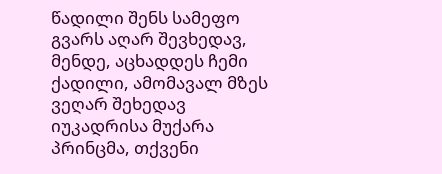წადილი შენს სამეფო გვარს აღარ შევხედავ, მენდე, აცხადდეს ჩემი ქადილი, ამომავალ მზეს ვეღარ შეხედავ იუკადრისა მუქარა პრინცმა, თქვენი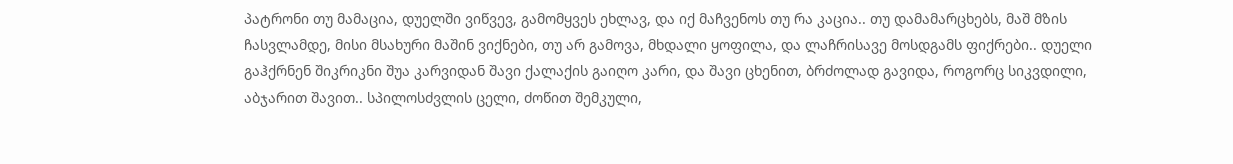პატრონი თუ მამაცია, დუელში ვიწვევ, გამომყვეს ეხლავ, და იქ მაჩვენოს თუ რა კაცია.. თუ დამამარცხებს, მაშ მზის ჩასვლამდე, მისი მსახური მაშინ ვიქნები, თუ არ გამოვა, მხდალი ყოფილა, და ლაჩრისავე მოსდგამს ფიქრები.. დუელი გაჰქრნენ შიკრიკნი შუა კარვიდან შავი ქალაქის გაიღო კარი, და შავი ცხენით, ბრძოლად გავიდა, როგორც სიკვდილი, აბჯარით შავით.. სპილოსძვლის ცელი, ძოწით შემკული,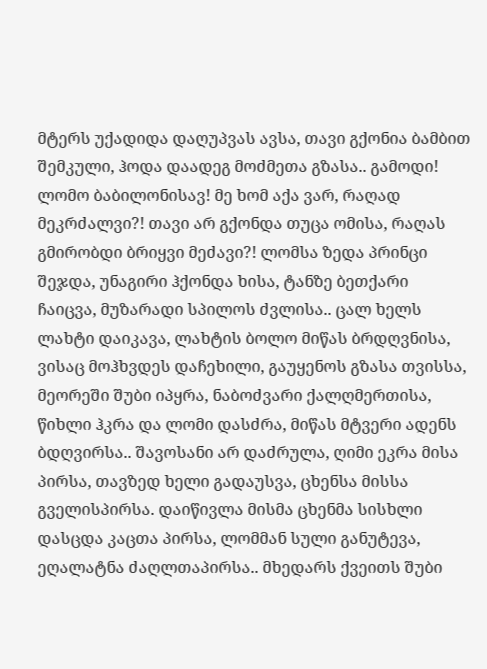მტერს უქადიდა დაღუპვას ავსა, თავი გქონია ბამბით შემკული, ჰოდა დაადეგ მოძმეთა გზასა.. გამოდი! ლომო ბაბილონისავ! მე ხომ აქა ვარ, რაღად მეკრძალვი?! თავი არ გქონდა თუცა ომისა, რაღას გმირობდი ბრიყვი მეძავი?! ლომსა ზედა პრინცი შეჯდა, უნაგირი ჰქონდა ხისა, ტანზე ბეთქარი ჩაიცვა, მუზარადი სპილოს ძვლისა.. ცალ ხელს ლახტი დაიკავა, ლახტის ბოლო მიწას ბრდღვნისა, ვისაც მოჰხვდეს დაჩეხილი, გაუყენოს გზასა თვისსა, მეორეში შუბი იპყრა, ნაბოძვარი ქალღმერთისა, წიხლი ჰკრა და ლომი დასძრა, მიწას მტვერი ადენს ბდღვირსა.. შავოსანი არ დაძრულა, ღიმი ეკრა მისა პირსა, თავზედ ხელი გადაუსვა, ცხენსა მისსა გველისპირსა. დაიწივლა მისმა ცხენმა სისხლი დასცდა კაცთა პირსა, ლომმან სული განუტევა, ეღალატნა ძაღლთაპირსა.. მხედარს ქვეითს შუბი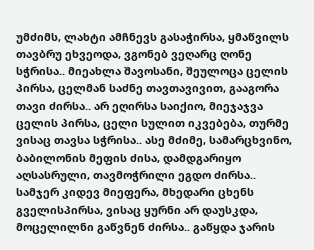უმძიმს, ლახტი ამჩნევს გასაჭირსა, ყმაწვილს თავბრუ ეხვეოდა, ვგონებ ვეღარც ღონე სჭრისა.. მიეახლა შავოსანი, შეულოცა ცელის პირსა, ცელმან საძნე თავთავივით, გააგორა თავი ძირსა.. არ ეღირსა საიქიო, მიეჯაჯვა ცელის პირსა, ცელი სულით იკვებება, თურმე ვისაც თავსა სჭრისა.. ასე მძიმე, სამარცხვინო, ბაბილონის მეფის ძისა, დამდგარიყო აღსასრული, თავმოჭრილი ეგდო ძირსა.. სამჯერ კიდევ მიეფერა, მხედარი ცხენს გველისპირსა, ვისაც ყურნი არ დაუსკდა, მოცელილნი გაწვნენ ძირსა.. გაწყდა ჯარის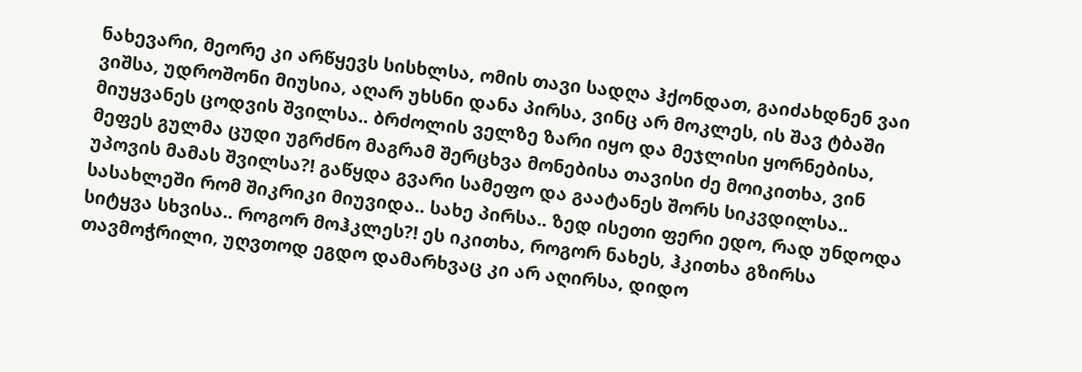ნახევარი, მეორე კი არწყევს სისხლსა, ომის თავი სადღა ჰქონდათ, გაიძახდნენ ვაი ვიშსა, უდროშონი მიუსია, აღარ უხსნი დანა პირსა, ვინც არ მოკლეს, ის შავ ტბაში მიუყვანეს ცოდვის შვილსა.. ბრძოლის ველზე ზარი იყო და მეჯლისი ყორნებისა, მეფეს გულმა ცუდი უგრძნო მაგრამ შერცხვა მონებისა თავისი ძე მოიკითხა, ვინ უპოვის მამას შვილსა?! გაწყდა გვარი სამეფო და გაატანეს შორს სიკვდილსა.. სასახლეში რომ შიკრიკი მიუვიდა.. სახე პირსა.. ზედ ისეთი ფერი ედო, რად უნდოდა სიტყვა სხვისა.. როგორ მოჰკლეს?! ეს იკითხა, როგორ ნახეს, ჰკითხა გზირსა თავმოჭრილი, უღვთოდ ეგდო დამარხვაც კი არ აღირსა, დიდო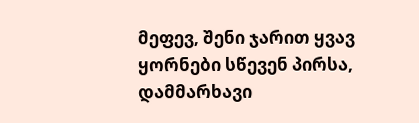მეფევ, შენი ჯარით ყვავ ყორნები სწევენ პირსა, დამმარხავი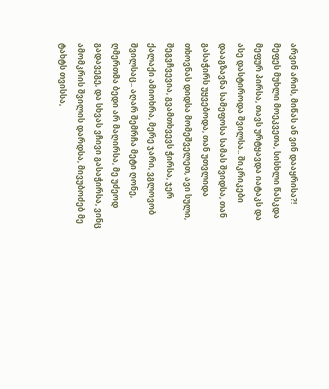არვინ არის, მიწას ან ვინ დააყრისა?! მეფეს მუხლი მოეკვეთა, სისხლი წასკდა მეფურ პირსა, თავს ურტყავდა იატაკს და ასე დასტიროდა შვილსა.. შიკრიკები დააგზავნა სამეფოსა სამას შვიდსა, თან გასაჭირს უყვებოდა, თან უთვლიდა თხოვნას დიდსა მომეშველეთ, ავი სული, შეგვჩვევია, გვამთხვევს ჭირსა, ჯერ ქალაქი ამიოხრა, მერე ჯარი, ვგლოვობ შვილსაც.. აღარ შემრჩა მეტი ღონე, ღმერთმა ბედი არ მაღირსა, მე უძეოდ გადავეგე, და სხვას ვჩივი გასაჭირსა, ვინც ამომკრის შვილის დარდსა, მივუბოძებ მე ტახტს თვისსა,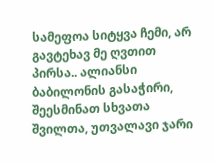სამეფოა სიტყვა ჩემი, არ გავტეხავ მე ღვთით პირსა.. ალიანსი ბაბილონის გასაჭირი, შეესმინათ სხვათა შვილთა, უთვალავი ჯარი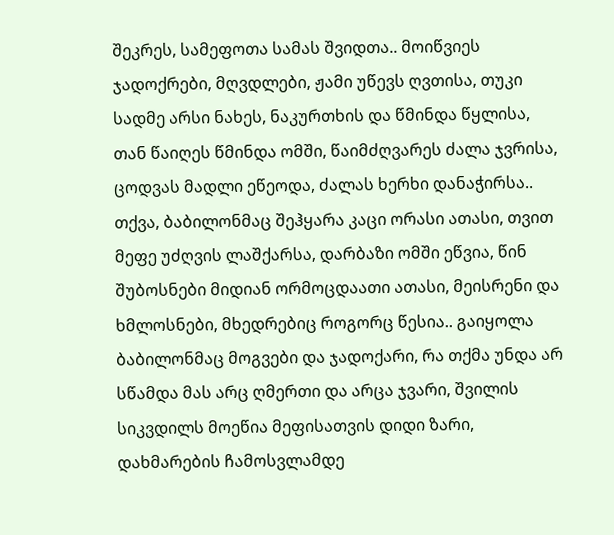შეკრეს, სამეფოთა სამას შვიდთა.. მოიწვიეს ჯადოქრები, მღვდლები, ჟამი უწევს ღვთისა, თუკი სადმე არსი ნახეს, ნაკურთხის და წმინდა წყლისა, თან წაიღეს წმინდა ომში, წაიმძღვარეს ძალა ჯვრისა, ცოდვას მადლი ეწეოდა, ძალას ხერხი დანაჭირსა.. თქვა, ბაბილონმაც შეჰყარა კაცი ორასი ათასი, თვით მეფე უძღვის ლაშქარსა, დარბაზი ომში ეწვია, წინ შუბოსნები მიდიან ორმოცდაათი ათასი, მეისრენი და ხმლოსნები, მხედრებიც როგორც წესია.. გაიყოლა ბაბილონმაც მოგვები და ჯადოქარი, რა თქმა უნდა არ სწამდა მას არც ღმერთი და არცა ჯვარი, შვილის სიკვდილს მოეწია მეფისათვის დიდი ზარი, დახმარების ჩამოსვლამდე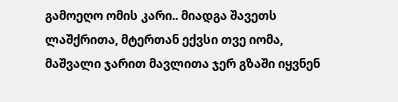გამოეღო ომის კარი.. მიადგა შავეთს ლაშქრითა, მტერთან ექვსი თვე იომა, მაშვალი ჯარით მავლითა ჯერ გზაში იყვნენ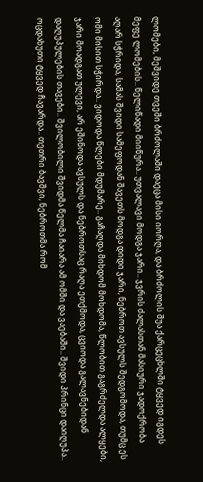ლომები, მეშვიდე თვეში ბრძოლაში დაეცა მისი იორღა, და ბრძოლის შუა ქარცეცხლში ტყვედ იგდეს მეფე ლომების.. წელიწადი მიიწურა.. უთვალავი მოდგა ჯარი.. ჯვრის ძალასთან მასიური ჯადოქრობა აღარ სჭრიდა, სამას შვიდი სამეფოდან შავეთს მოდგა დიდი ჯარი, ნებროთ ავსულს შედგომოდა, თუმც ეს ომი მისით სჭირდა.. ვიდოდა წლები მდუმარე.. გაჩაღდა მიხდომ მოხდომა, წლობით გაგრძელდა ალყები, ჯარი მოადგათ ულევი, არ ეშინოდა ავსულს და ნებროთსაც რაღა ეთქმოდა, ცვიოდა გალავნებიდან დაღუპულების თავები.. შვილობილი შვიდმა წელმა ჩაიარა ამ ომში და ვაებაში.. შვიდი პრინცი დაიღუპა.. ოცდახუთი ტყვედ ჩავარდა.. თეთრი ბავშვი, ნებროთმა რომ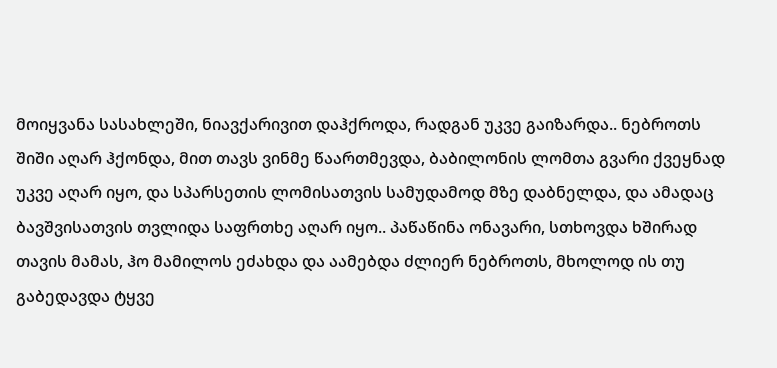მოიყვანა სასახლეში, ნიავქარივით დაჰქროდა, რადგან უკვე გაიზარდა.. ნებროთს შიში აღარ ჰქონდა, მით თავს ვინმე წაართმევდა, ბაბილონის ლომთა გვარი ქვეყნად უკვე აღარ იყო, და სპარსეთის ლომისათვის სამუდამოდ მზე დაბნელდა, და ამადაც ბავშვისათვის თვლიდა საფრთხე აღარ იყო.. პაწაწინა ონავარი, სთხოვდა ხშირად თავის მამას, ჰო მამილოს ეძახდა და აამებდა ძლიერ ნებროთს, მხოლოდ ის თუ გაბედავდა ტყვე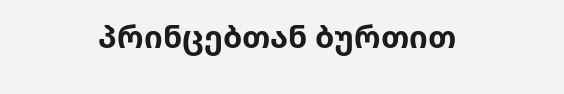პრინცებთან ბურთით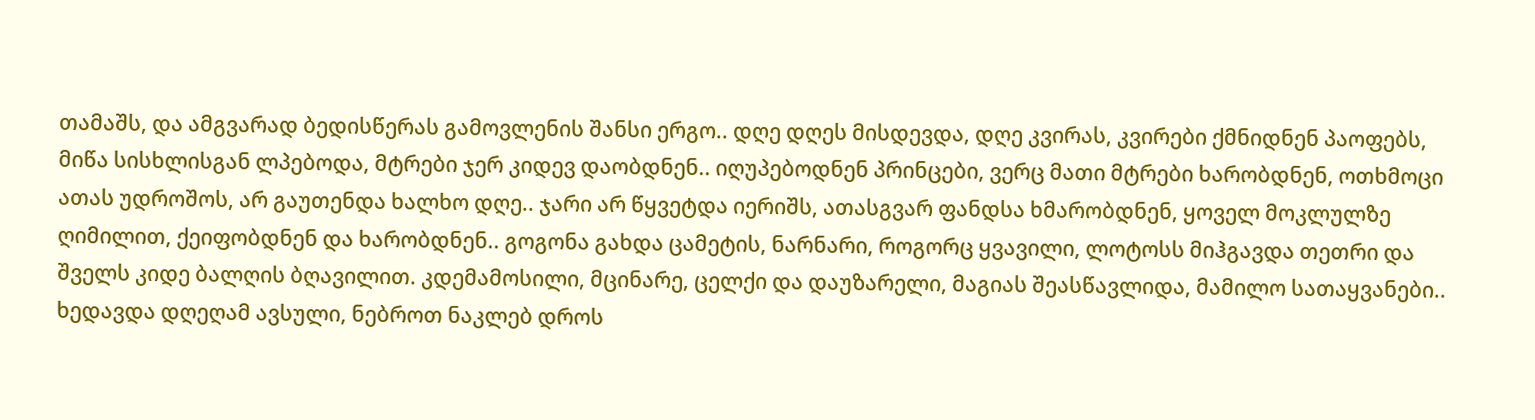თამაშს, და ამგვარად ბედისწერას გამოვლენის შანსი ერგო.. დღე დღეს მისდევდა, დღე კვირას, კვირები ქმნიდნენ პაოფებს, მიწა სისხლისგან ლპებოდა, მტრები ჯერ კიდევ დაობდნენ.. იღუპებოდნენ პრინცები, ვერც მათი მტრები ხარობდნენ, ოთხმოცი ათას უდროშოს, არ გაუთენდა ხალხო დღე.. ჯარი არ წყვეტდა იერიშს, ათასგვარ ფანდსა ხმარობდნენ, ყოველ მოკლულზე ღიმილით, ქეიფობდნენ და ხარობდნენ.. გოგონა გახდა ცამეტის, ნარნარი, როგორც ყვავილი, ლოტოსს მიჰგავდა თეთრი და შველს კიდე ბალღის ბღავილით. კდემამოსილი, მცინარე, ცელქი და დაუზარელი, მაგიას შეასწავლიდა, მამილო სათაყვანები.. ხედავდა დღეღამ ავსული, ნებროთ ნაკლებ დროს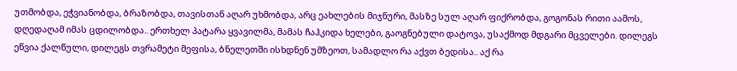უთმობდა, ეჭვიანობდა, ბრაზობდა, თავისთან აღარ უხმობდა, არც ეახლების მიჯნური, მასზე სულ აღარ ფიქრობდა, გოგონას რითი აამოს, დღედაღამ იმას ცდილობდა.. ერთხელ პატარა ყვავილმა, მამას ჩაჰკიდა ხელები, გაოგნებული დატოვა, უსაქმოდ მდგარი მცველები. დილეგს ეწვია ქალწული, დილეგს თვრამეტი მეფისა, ბნელეთში ისხდნენ უმზეოთ, სამადლო რა აქვთ ბედისა.. აქ რა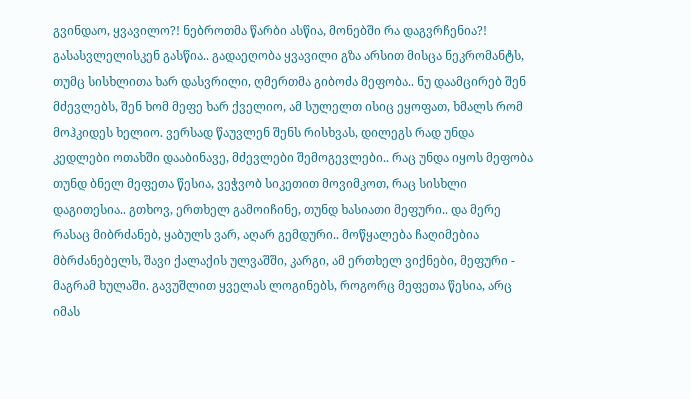გვინდაო, ყვავილო?! ნებროთმა წარბი ასწია, მონებში რა დაგვრჩენია?! გასასვლელისკენ გასწია.. გადაეღობა ყვავილი გზა არსით მისცა ნეკრომანტს, თუმც სისხლითა ხარ დასვრილი, ღმერთმა გიბოძა მეფობა.. ნუ დაამცირებ შენ მძევლებს, შენ ხომ მეფე ხარ ქველიო, ამ სულელთ ისიც ეყოფათ, ხმალს რომ მოჰკიდეს ხელიო. ვერსად წაუვლენ შენს რისხვას, დილეგს რად უნდა კედლები ოთახში დააბინავე, მძევლები შემოგევლები.. რაც უნდა იყოს მეფობა თუნდ ბნელ მეფეთა წესია, ვეჭვობ სიკეთით მოვიმკოთ, რაც სისხლი დაგითესია.. გთხოვ, ერთხელ გამოიჩინე, თუნდ ხასიათი მეფური.. და მერე რასაც მიბრძანებ, ყაბულს ვარ, აღარ გემდური.. მოწყალება ჩაღიმებია მბრძანებელს, შავი ქალაქის ულვაშში, კარგი, ამ ერთხელ ვიქნები, მეფური - მაგრამ ხულაში. გავუშლით ყველას ლოგინებს, როგორც მეფეთა წესია, არც იმას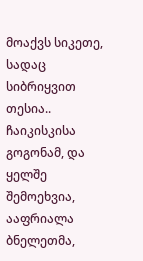მოაქვს სიკეთე, სადაც სიბრიყვით თესია.. ჩაიკისკისა გოგონამ, და ყელშე შემოეხვია, ააფრიალა ბნელეთმა,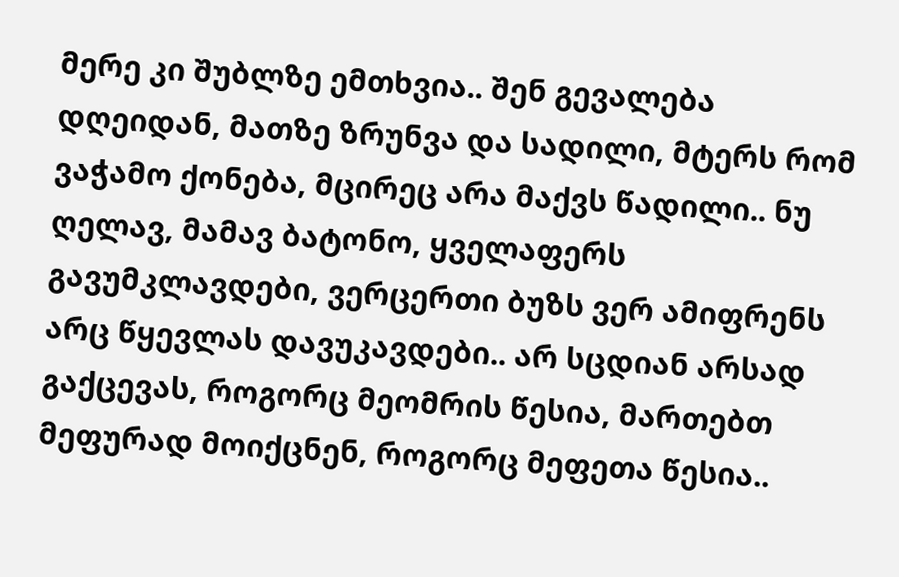მერე კი შუბლზე ემთხვია.. შენ გევალება დღეიდან, მათზე ზრუნვა და სადილი, მტერს რომ ვაჭამო ქონება, მცირეც არა მაქვს წადილი.. ნუ ღელავ, მამავ ბატონო, ყველაფერს გავუმკლავდები, ვერცერთი ბუზს ვერ ამიფრენს არც წყევლას დავუკავდები.. არ სცდიან არსად გაქცევას, როგორც მეომრის წესია, მართებთ მეფურად მოიქცნენ, როგორც მეფეთა წესია..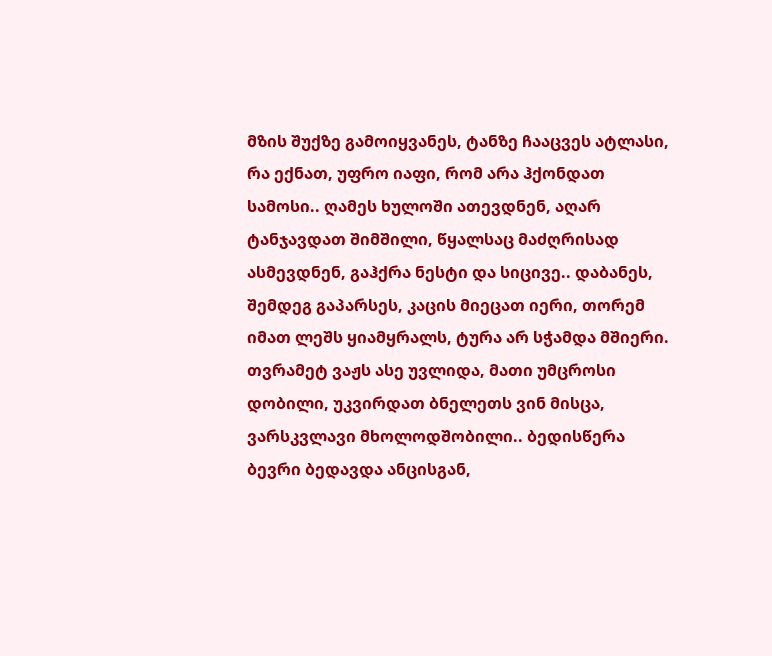მზის შუქზე გამოიყვანეს, ტანზე ჩააცვეს ატლასი, რა ექნათ, უფრო იაფი, რომ არა ჰქონდათ სამოსი.. ღამეს ხულოში ათევდნენ, აღარ ტანჯავდათ შიმშილი, წყალსაც მაძღრისად ასმევდნენ, გაჰქრა ნესტი და სიცივე.. დაბანეს, შემდეგ გაპარსეს, კაცის მიეცათ იერი, თორემ იმათ ლეშს ყიამყრალს, ტურა არ სჭამდა მშიერი. თვრამეტ ვაჟს ასე უვლიდა, მათი უმცროსი დობილი, უკვირდათ ბნელეთს ვინ მისცა, ვარსკვლავი მხოლოდშობილი.. ბედისწერა ბევრი ბედავდა ანცისგან,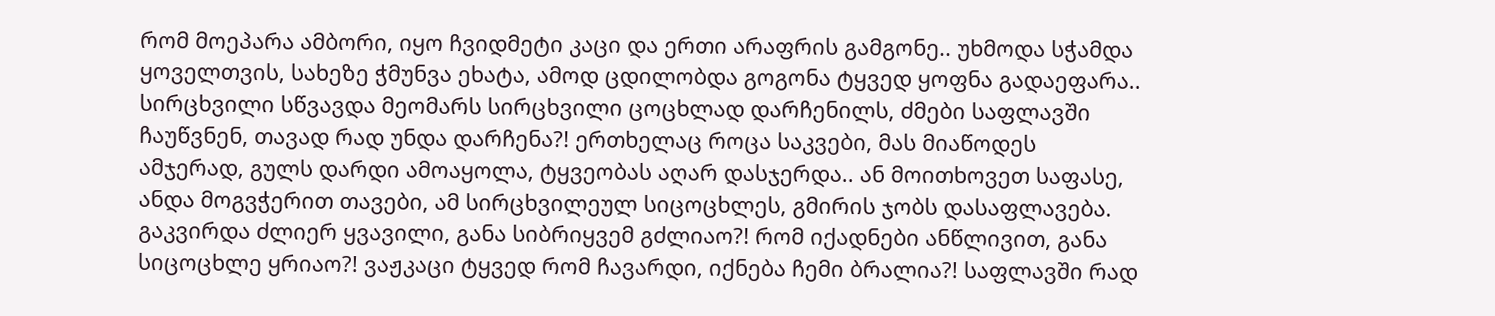რომ მოეპარა ამბორი, იყო ჩვიდმეტი კაცი და ერთი არაფრის გამგონე.. უხმოდა სჭამდა ყოველთვის, სახეზე ჭმუნვა ეხატა, ამოდ ცდილობდა გოგონა ტყვედ ყოფნა გადაეფარა.. სირცხვილი სწვავდა მეომარს სირცხვილი ცოცხლად დარჩენილს, ძმები საფლავში ჩაუწვნენ, თავად რად უნდა დარჩენა?! ერთხელაც როცა საკვები, მას მიაწოდეს ამჯერად, გულს დარდი ამოაყოლა, ტყვეობას აღარ დასჯერდა.. ან მოითხოვეთ საფასე, ანდა მოგვჭერით თავები, ამ სირცხვილეულ სიცოცხლეს, გმირის ჯობს დასაფლავება. გაკვირდა ძლიერ ყვავილი, განა სიბრიყვემ გძლიაო?! რომ იქადნები ანწლივით, განა სიცოცხლე ყრიაო?! ვაჟკაცი ტყვედ რომ ჩავარდი, იქნება ჩემი ბრალია?! საფლავში რად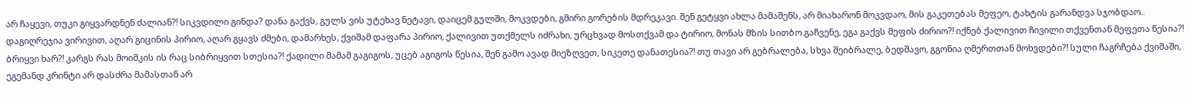არ ჩაყევი, თუკი გიყვარდნენ ძალიან?! სიკვდილი გინდა? დანა გაქვს, გულს ვის უტეხავ ნეტავი, დაიცემ გულში, მოკვდები, გმირი გორების მდრეკავი. შენ გეტყვი ახლა მამაშენს, არ მიახარონ მოკვდაო, მის გაკეთებას მეფეო, ტახტის გარანდვა სჯობდაო.. დაგიღრეჯია ვირივით, აღარ გიცინის პირიო, აღარ გყავს ძმები, დამარხეს, ქვიშამ დაფარა პირიო, ქალივით უთქმელს იძრახი, ურცხვად მოსთქვამ და ტირიო, მონას მზის სითბო გაჩვენე, ეგა გაქვს მეფის ძირიო?! იქნებ ქალივით ჩივილი თქვენთან მეფეთა წესია?! ბრიყვი ხარ?! კარგს რას მოიმკის ის რაც სიბრიყვით სთესია?! ქადილი მამამ გაგიგოს, უცებ აგიგოს წესია, შენ გამო ავად მიეზღვეთ, სიკეთე დანათესია?! თუ თავი არ გებრალება, სხვა შეიბრალე, ბედშავო, გგონია ღმერთთან მოხვდები?! სული ჩაგრჩება ქვიშაში, ეგემანდ კრინტი არ დასძრა მამასთან არ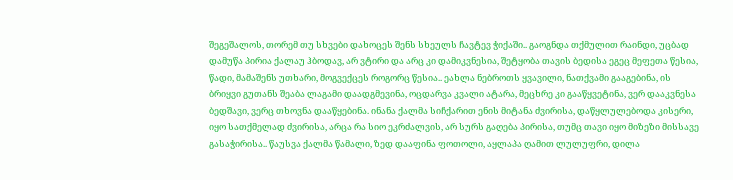შეგეშალოს, თორემ თუ სხვები დახოცეს შენს სხეულს ჩავტევ ჭიქაში.. გაოგნდა თქმულით რაინდი, უცბად დამუწა პირია ქალაუ ჰბოდავ, არ ვტირი და არც კი დამიკვნესია, შეტყობა თავის ბედისა ეგეც მეფეთა წესია, წადი, მამაშენს უთხარი, მოგვექცეს როგორც წესია.. ეახლა ნებროთს ყვავილი, ნათქვამი გააგებინა, ის ბრიყვი გუთანს შეაბა ლაგამი დაადგმევინა, ოცდარვა კვალი ატარა, მეცხრე კი გააწყვეტინა, ვერ დააკვნესა ბედშავი, ვერც თხოვნა დააწყებინა. ინანა ქალმა სიჩქარით ენის მიტანა ძვირისა, დაწყლულებოდა კისერი, იყო სათქმელად ძვირისა, არცა რა სიო ეკრძალვის, არ სურს გაღება პირისა, თუმც თავი იყო მიზეზი მისსავე გასაჭირისა.. წაუსვა ქალმა წამალი, ზედ დააფინა ფოთოლი, აყლაპა ღამით ლულუფრი, დილა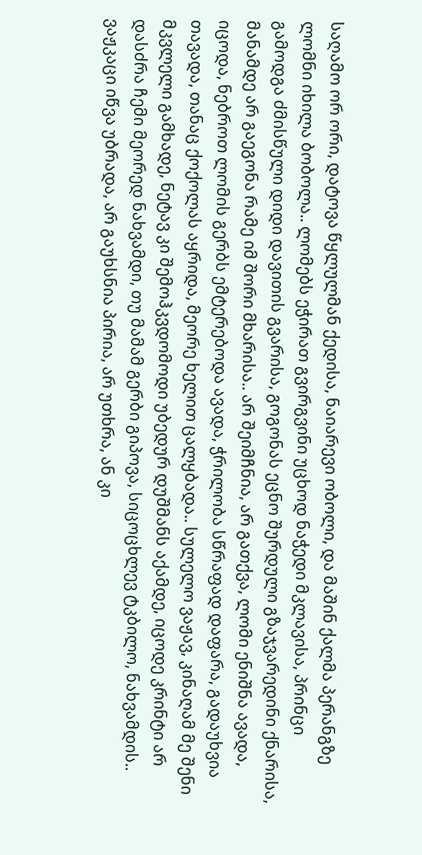საღამო ორ ორი, დატოვა წყლულმან ქედისა, ნაიარევი ობოლი, და მაშინ ქალმა პერანგზე ლომნი იხილა ბობოლა.. ლომებს ეჭირათ გვირგვინი უცხოდ ნაჭედი მკლავისა, პრინცი გამოდგა ძმისწული დიდი დავითის გვარისა, გოგონას ეცნო შურდული გზაჯვარედინი ქნარისა, მანამდე არ გაეგონა რამე იმ შორი მხარისა.. არ შეიმჩნია, არ გათქვა, ლომი ენიშნა ავადა, იცოდა, ნებროთ ლომის გერბს ემტერებოდა ავადა, ჭრილობა სწრაფად დაფარა, გადაუხვია თავადა, თანაც ქოქოლას აყრიდა, მეორე ხელით ცალყბადა.. სულელო ვაჟავ, კინაღამ მე შენი მკვლელი გამხადე, ნეტავ კი შემოჰკვდომოდი უბედურ დუშმანს აქამდე, იცოდე კრინტი არ დასძრა ჩემი მეორედ ნახვამდი, თუ მამამ გერბი გიპოვა, სიცოცხლევ ტკბილო, ნახვამდის.. ვაჟკაცი იწვა უბრადა, არ გაუხსნია პირია, არ უთხრა, ან კი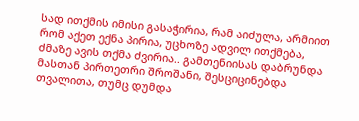სად ითქმის იმისი გასაჭირია, რამ აიძულა, არმიით რომ აქეთ ექნა პირია, უცხოზე ადვილ ითქმება, ძმაზე ავის თქმა ძვირია.. გამთენიისას დაბრუნდა მასთან პირთეთრი შროშანი, შესციცინებდა თვალითა, თუმც დუმდა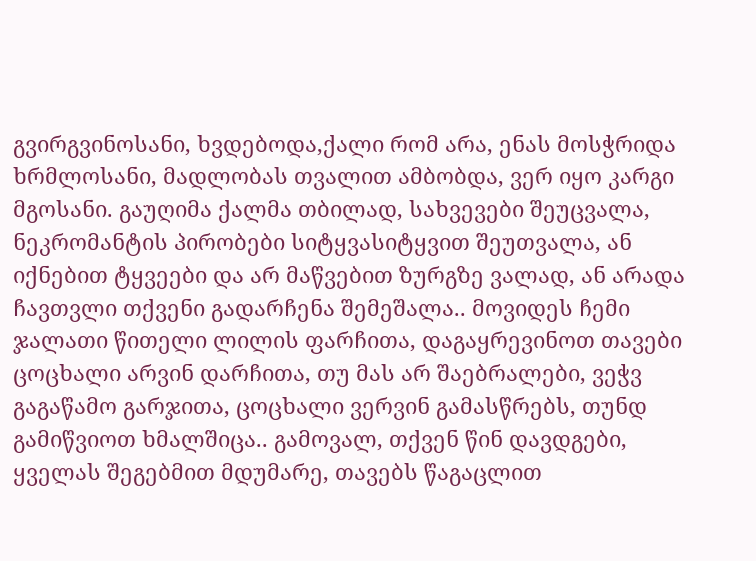გვირგვინოსანი, ხვდებოდა,ქალი რომ არა, ენას მოსჭრიდა ხრმლოსანი, მადლობას თვალით ამბობდა, ვერ იყო კარგი მგოსანი. გაუღიმა ქალმა თბილად, სახვევები შეუცვალა, ნეკრომანტის პირობები სიტყვასიტყვით შეუთვალა, ან იქნებით ტყვეები და არ მაწვებით ზურგზე ვალად, ან არადა ჩავთვლი თქვენი გადარჩენა შემეშალა.. მოვიდეს ჩემი ჯალათი წითელი ლილის ფარჩითა, დაგაყრევინოთ თავები ცოცხალი არვინ დარჩითა, თუ მას არ შაებრალები, ვეჭვ გაგაწამო გარჯითა, ცოცხალი ვერვინ გამასწრებს, თუნდ გამიწვიოთ ხმალშიცა.. გამოვალ, თქვენ წინ დავდგები, ყველას შეგებმით მდუმარე, თავებს წაგაცლით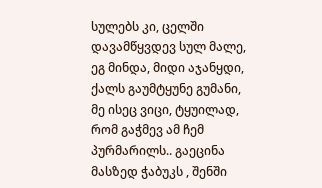სულებს კი, ცელში დავამწყვდევ სულ მალე, ეგ მინდა, მიდი აჯანყდი, ქალს გაუმტყუნე გუმანი, მე ისეც ვიცი, ტყუილად, რომ გაჭმევ ამ ჩემ პურმარილს.. გაეცინა მასზედ ჭაბუკს , შენში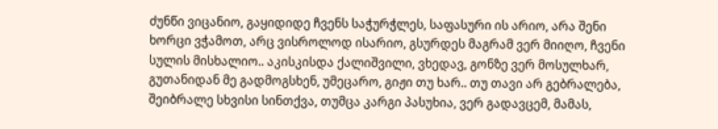ძუნწი ვიცანიო, გაყიდიდე ჩვენს საჭურჭლეს, საფასური ის არიო, არა შენი ხორცი ვჭამოთ, არც ვისროლოდ ისარიო, გსურდეს მაგრამ ვერ მიიღო, ჩვენი სულის მისხალიო.. აკისკისდა ქალიშვილი, ვხედავ, გონზე ვერ მოსულხარ, გუთანიდან მე გადმოგსხენ, უმეცარო, გიჟი თუ ხარ.. თუ თავი არ გებრალება, შეიბრალე სხვისი სინთქვა, თუმცა კარგი პასუხია, ვერ გადავცემ, მამას,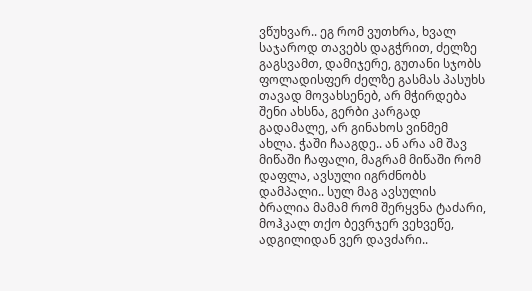ვწუხვარ.. ეგ რომ ვუთხრა, ხვალ საჯაროდ თავებს დაგჭრით, ძელზე გაგსვამთ, დამიჯერე, გუთანი სჯობს ფოლადისფერ ძელზე გასმას პასუხს თავად მოვახსენებ, არ მჭირდება შენი ახსნა, გერბი კარგად გადამალე, არ გინახოს ვინმემ ახლა. ჭაში ჩააგდე.. ან არა ამ შავ მიწაში ჩაფალი, მაგრამ მიწაში რომ დაფლა, ავსული იგრძნობს დამპალი.. სულ მაგ ავსულის ბრალია მამამ რომ შერყვნა ტაძარი, მოჰკალ თქო ბევრჯერ ვეხვეწე, ადგილიდან ვერ დავძარი..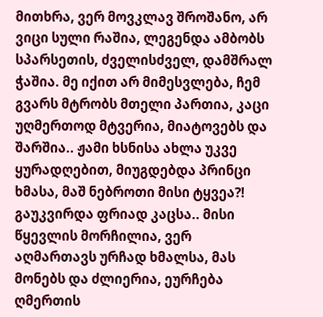მითხრა, ვერ მოვკლავ შროშანო, არ ვიცი სული რაშია, ლეგენდა ამბობს სპარსეთის, ძველისძველ, დამშრალ ჭაშია. მე იქით არ მიმესვლება, ჩემ გვარს მტრობს მთელი პართია, კაცი უღმერთოდ მტვერია, მიატოვებს და შარშია.. ჟამი ხსნისა ახლა უკვე ყურადღებით, მიუგდებდა პრინცი ხმასა, მაშ ნებროთი მისი ტყვეა?! გაუკვირდა ფრიად კაცსა.. მისი წყევლის მორჩილია, ვერ აღმართავს ურჩად ხმალსა, მას მონებს და ძლიერია, ეურჩება ღმერთის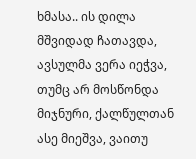ხმასა.. ის დილა მშვიდად ჩათავდა, ავსულმა ვერა იეჭვა, თუმც არ მოსწონდა მიჯნური, ქალწულთან ასე მიეშვა, ვაითუ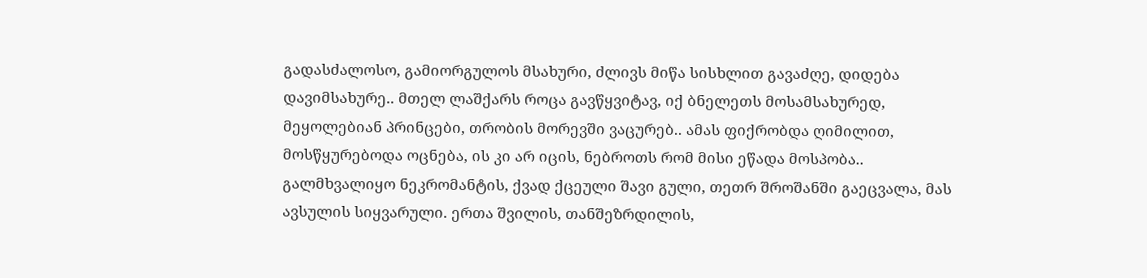გადასძალოსო, გამიორგულოს მსახური, ძლივს მიწა სისხლით გავაძღე, დიდება დავიმსახურე.. მთელ ლაშქარს როცა გავწყვიტავ, იქ ბნელეთს მოსამსახურედ, მეყოლებიან პრინცები, თრობის მორევში ვაცურებ.. ამას ფიქრობდა ღიმილით, მოსწყურებოდა ოცნება, ის კი არ იცის, ნებროთს რომ მისი ეწადა მოსპობა.. გალმხვალიყო ნეკრომანტის, ქვად ქცეული შავი გული, თეთრ შროშანში გაეცვალა, მას ავსულის სიყვარული. ერთა შვილის, თანშეზრდილის,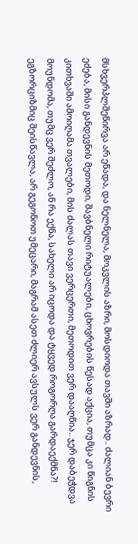მსხვერპლშეწირვა არ ეწადა, და ნელნელა, მოკვლის აზრი, მოსდიოდა თავში აზრად.. ძალიან ბევრი ეძება, მისი განდევნის მეთოდი, შავბნელი რიტუალები, ცხოვრების წესად აქცია, თუმცა კი წიგნის კითხვაში ამოიღამა თვალები, მის ძალას თავი ვერცერთი, მეთოდით ვერ დააღწია.. ჯერ დაბეჭდვა მოუნდომა, თუმც ვერ შეძლო, ან რა ექნა, სახელი არ იცოდა და ტყვედ როგორღა გარდაექმნა?! ეგზორციზმიც შეისწავლა, არ გეგონოთ უმეცარი, მაგრამ ასეთ ძლიერ ავსულს ვერ განდევნის,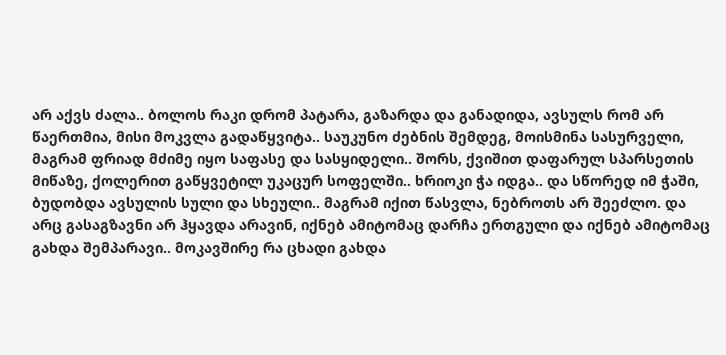არ აქვს ძალა.. ბოლოს რაკი დრომ პატარა, გაზარდა და განადიდა, ავსულს რომ არ წაერთმია, მისი მოკვლა გადაწყვიტა.. საუკუნო ძებნის შემდეგ, მოისმინა სასურველი, მაგრამ ფრიად მძიმე იყო საფასე და სასყიდელი.. შორს, ქვიშით დაფარულ სპარსეთის მიწაზე, ქოლერით გაწყვეტილ უკაცურ სოფელში.. ხრიოკი ჭა იდგა.. და სწორედ იმ ჭაში, ბუდობდა ავსულის სული და სხეული.. მაგრამ იქით წასვლა, ნებროთს არ შეეძლო. და არც გასაგზავნი არ ჰყავდა არავინ, იქნებ ამიტომაც დარჩა ერთგული და იქნებ ამიტომაც გახდა შემპარავი.. მოკავშირე რა ცხადი გახდა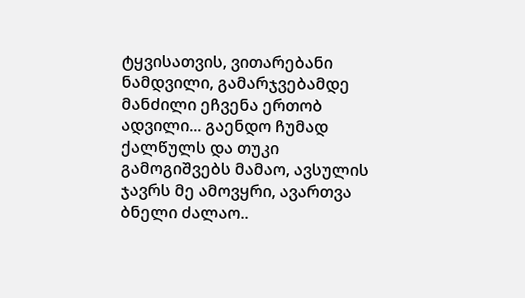ტყვისათვის, ვითარებანი ნამდვილი, გამარჯვებამდე მანძილი ეჩვენა ერთობ ადვილი... გაენდო ჩუმად ქალწულს და თუკი გამოგიშვებს მამაო, ავსულის ჯავრს მე ამოვყრი, ავართვა ბნელი ძალაო..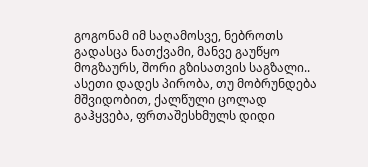გოგონამ იმ საღამოსვე, ნებროთს გადასცა ნათქვამი, მანვე გაუწყო მოგზაურს, შორი გზისათვის საგზალი.. ასეთი დადეს პირობა, თუ მობრუნდება მშვიდობით, ქალწული ცოლად გაჰყვება, ფრთაშესხმულს დიდი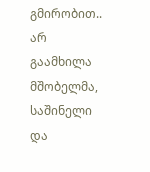გმირობით.. არ გაამხილა მშობელმა, საშინელი და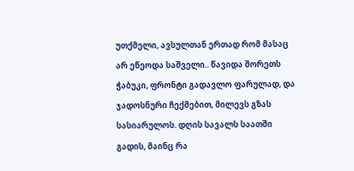უთქმელი, ავსულთან ერთად რომ მასაც არ ეწეოდა საშველი.. წავიდა შორეთს ჭაბუკი, ფრონტი გადავლო ფარულად, და ჯადოსნური ჩექმებით, მილევს გზას სასიარულოს. დღის სავალს საათში გადის, მაინც რა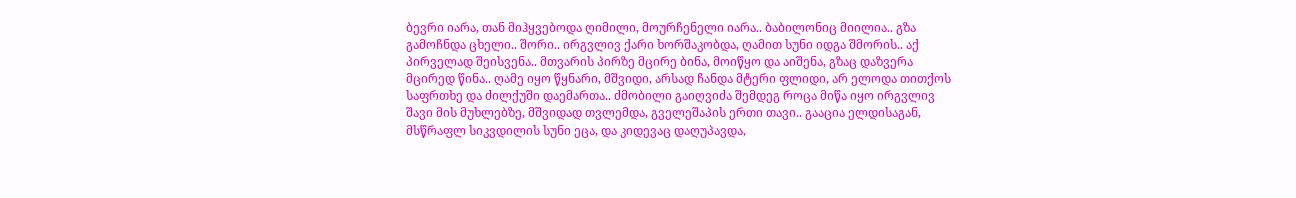ბევრი იარა, თან მიჰყვებოდა ღიმილი, მოურჩენელი იარა.. ბაბილონიც მიილია.. გზა გამოჩნდა ცხელი.. შორი.. ირგვლივ ქარი ხორშაკობდა, ღამით სუნი იდგა შმორის.. აქ პირველად შეისვენა.. მთვარის პირზე მცირე ბინა, მოიწყო და აიშენა, გზაც დაზვერა მცირედ წინა.. ღამე იყო წყნარი, მშვიდი, არსად ჩანდა მტერი ფლიდი, არ ელოდა თითქოს საფრთხე და ძილქუში დაემართა.. ძმობილი გაიღვიძა შემდეგ როცა მიწა იყო ირგვლივ შავი მის მუხლებზე, მშვიდად თვლემდა, გველეშაპის ერთი თავი.. გააცია ელდისაგან, მსწრაფლ სიკვდილის სუნი ეცა, და კიდევაც დაღუპავდა,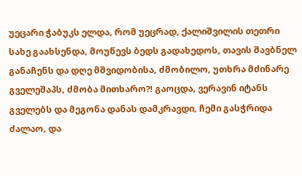უეცარი ჭაბუკს ელდა, რომ უეცრად, ქალიშვილის თეთრი სახე გაახსენდა, მოუწევს ბედს გადახედოს, თავის შავბნელ განაჩენს და დღე მშვიდობისა, ძმობილო, უთხრა მძინარე გველეშაპს, ძმობა მითხარო?! გაოცდა, ვერავინ იტანს გველებს და მეგონა დანას დამკრავდი, ჩემი გასჭრიდა ძალაო, და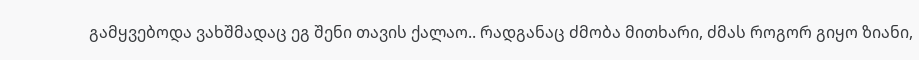გამყვებოდა ვახშმადაც ეგ შენი თავის ქალაო.. რადგანაც ძმობა მითხარი, ძმას როგორ გიყო ზიანი,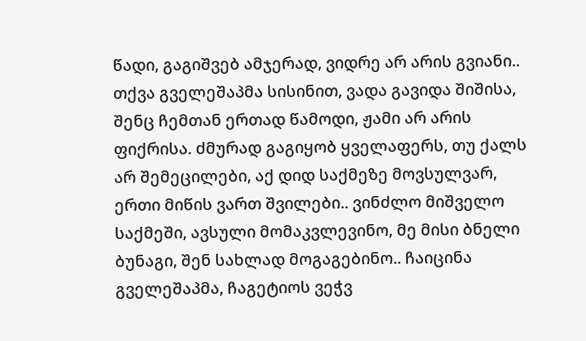წადი, გაგიშვებ ამჯერად, ვიდრე არ არის გვიანი.. თქვა გველეშაპმა სისინით, ვადა გავიდა შიშისა, შენც ჩემთან ერთად წამოდი, ჟამი არ არის ფიქრისა. ძმურად გაგიყობ ყველაფერს, თუ ქალს არ შემეცილები, აქ დიდ საქმეზე მოვსულვარ, ერთი მიწის ვართ შვილები.. ვინძლო მიშველო საქმეში, ავსული მომაკვლევინო, მე მისი ბნელი ბუნაგი, შენ სახლად მოგაგებინო.. ჩაიცინა გველეშაპმა, ჩაგეტიოს ვეჭვ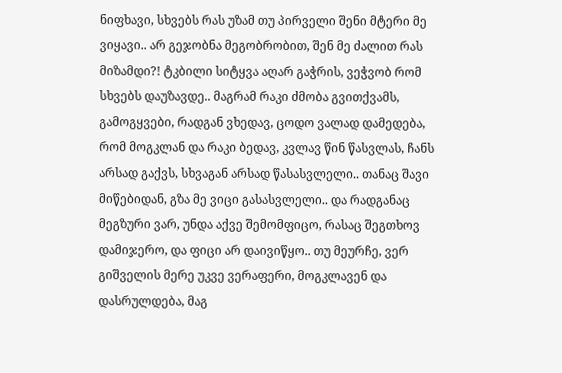ნიფხავი, სხვებს რას უზამ თუ პირველი შენი მტერი მე ვიყავი.. არ გეჯობნა მეგობრობით, შენ მე ძალით რას მიზამდი?! ტკბილი სიტყვა აღარ გაჭრის, ვეჭვობ რომ სხვებს დაუზავდე.. მაგრამ რაკი ძმობა გვითქვამს, გამოგყვები, რადგან ვხედავ, ცოდო ვალად დამედება, რომ მოგკლან და რაკი ბედავ, კვლავ წინ წასვლას, ჩანს არსად გაქვს, სხვაგან არსად წასასვლელი.. თანაც შავი მიწებიდან, გზა მე ვიცი გასასვლელი.. და რადგანაც მეგზური ვარ, უნდა აქვე შემომფიცო, რასაც შეგთხოვ დამიჯერო, და ფიცი არ დაივიწყო.. თუ მეურჩე, ვერ გიშველის მერე უკვე ვერაფერი, მოგკლავენ და დასრულდება, მაგ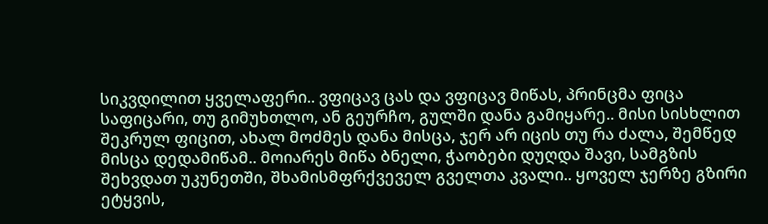სიკვდილით ყველაფერი.. ვფიცავ ცას და ვფიცავ მიწას, პრინცმა ფიცა საფიცარი, თუ გიმუხთლო, ან გეურჩო, გულში დანა გამიყარე.. მისი სისხლით შეკრულ ფიცით, ახალ მოძმეს დანა მისცა, ჯერ არ იცის თუ რა ძალა, შემწედ მისცა დედამიწამ.. მოიარეს მიწა ბნელი, ჭაობები დუღდა შავი, სამგზის შეხვდათ უკუნეთში, შხამისმფრქვეველ გველთა კვალი.. ყოველ ჯერზე გზირი ეტყვის,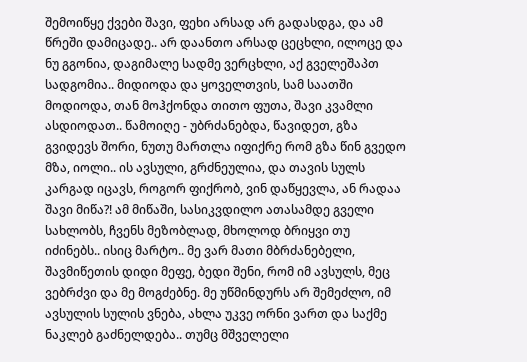შემოიწყე ქვები შავი, ფეხი არსად არ გადასდგა, და ამ წრეში დამიცადე.. არ დაანთო არსად ცეცხლი, ილოცე და ნუ გგონია, დაგიმალე სადმე ვერცხლი, აქ გველეშაპთ სადგომია.. მიდიოდა და ყოველთვის, სამ საათში მოდიოდა, თან მოჰქონდა თითო ფუთა, შავი კვამლი ასდიოდათ.. წამოიღე - უბრძანებდა, წავიდეთ, გზა გვიდევს შორი, ნუთუ მართლა იფიქრე რომ გზა წინ გვედო მზა, იოლი.. ის ავსული, გრძნეულია, და თავის სულს კარგად იცავს, როგორ ფიქრობ, ვინ დაწყევლა, ან რადაა შავი მიწა?! ამ მიწაში, სასიკვდილო ათასამდე გველი სახლობს, ჩვენს მეზობლად, მხოლოდ ბრიყვი თუ იძინებს.. ისიც მარტო.. მე ვარ მათი მბრძანებელი, შავმიწეთის დიდი მეფე, ბედი შენი, რომ იმ ავსულს, მეც ვებრძვი და მე მოგძებნე. მე უწმინდურს არ შემეძლო, იმ ავსულის სულის ვნება, ახლა უკვე ორნი ვართ და საქმე ნაკლებ გაძნელდება.. თუმც მშველელი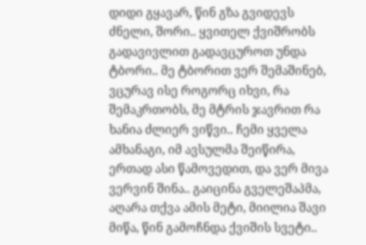დიდი გყავარ, წინ გზა გვიდევს ძნელი, შორი.. ყვითელ ქვიშრობს გადავივლით გადავცუროთ უნდა ტბორი.. მე ტბორით ვერ შემაშინებ, ვცურავ ისე როგორც იხვი, რა შემაკრთობს, მე მტრის ჯავრით რა ხანია ძლიერ ვიწვი.. ჩემი ყველა ამხანაგი, იმ ავსულმა შეიწირა, ერთად ასი წამოვედით, და ვერ მივა ვერვინ შინა.. გაიცინა გველეშაპმა, აღარა თქვა ამის მეტი, მიილია შავი მიწა, წინ გამოჩნდა ქვიშის სვეტი..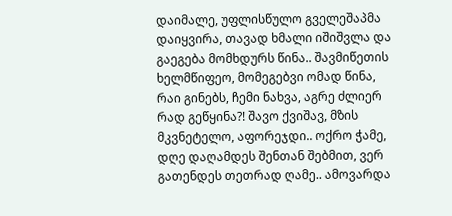დაიმალე, უფლისწულო გველეშაპმა დაიყვირა, თავად ხმალი იშიშვლა და გაეგება მომხდურს წინა.. შავმიწეთის ხელმწიფეო, მომეგებვი ომად წინა, რაი გინებს, ჩემი ნახვა, აგრე ძლიერ რად გეწყინა?! შავო ქვიშავ, მზის მკვნეტელო, აფორეჯდი.. ოქრო ჭამე, დღე დაღამდეს შენთან შებმით, ვერ გათენდეს თეთრად ღამე.. ამოვარდა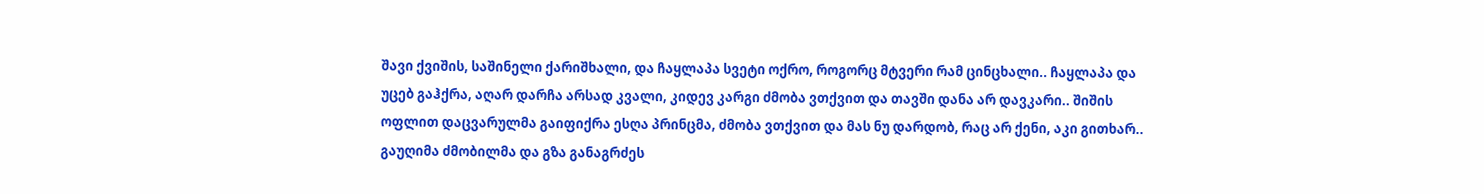შავი ქვიშის, საშინელი ქარიშხალი, და ჩაყლაპა სვეტი ოქრო, როგორც მტვერი რამ ცინცხალი.. ჩაყლაპა და უცებ გაჰქრა, აღარ დარჩა არსად კვალი, კიდევ კარგი ძმობა ვთქვით და თავში დანა არ დავკარი.. შიშის ოფლით დაცვარულმა გაიფიქრა ესღა პრინცმა, ძმობა ვთქვით და მას ნუ დარდობ, რაც არ ქენი, აკი გითხარ.. გაუღიმა ძმობილმა და გზა განაგრძეს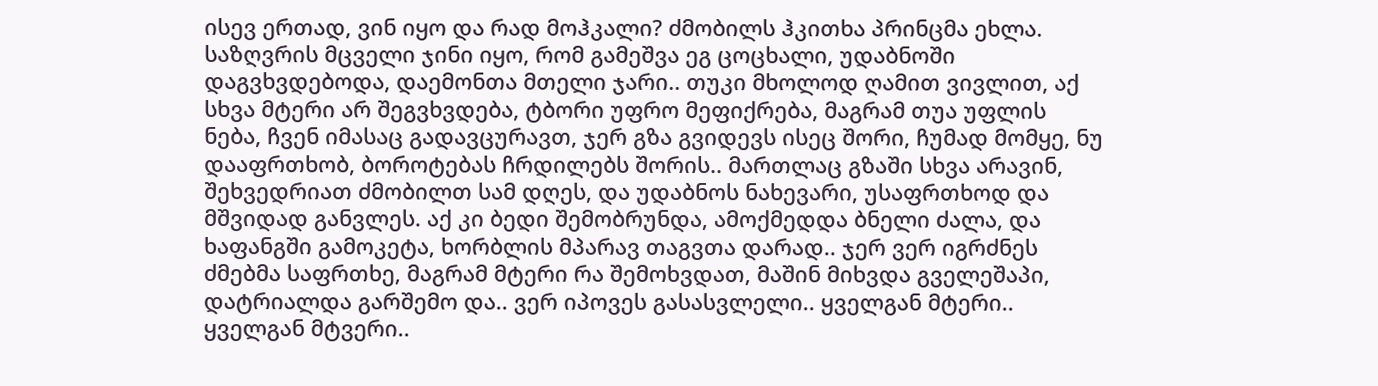ისევ ერთად, ვინ იყო და რად მოჰკალი? ძმობილს ჰკითხა პრინცმა ეხლა. საზღვრის მცველი ჯინი იყო, რომ გამეშვა ეგ ცოცხალი, უდაბნოში დაგვხვდებოდა, დაემონთა მთელი ჯარი.. თუკი მხოლოდ ღამით ვივლით, აქ სხვა მტერი არ შეგვხვდება, ტბორი უფრო მეფიქრება, მაგრამ თუა უფლის ნება, ჩვენ იმასაც გადავცურავთ, ჯერ გზა გვიდევს ისეც შორი, ჩუმად მომყე, ნუ დააფრთხობ, ბოროტებას ჩრდილებს შორის.. მართლაც გზაში სხვა არავინ, შეხვედრიათ ძმობილთ სამ დღეს, და უდაბნოს ნახევარი, უსაფრთხოდ და მშვიდად განვლეს. აქ კი ბედი შემობრუნდა, ამოქმედდა ბნელი ძალა, და ხაფანგში გამოკეტა, ხორბლის მპარავ თაგვთა დარად.. ჯერ ვერ იგრძნეს ძმებმა საფრთხე, მაგრამ მტერი რა შემოხვდათ, მაშინ მიხვდა გველეშაპი, დატრიალდა გარშემო და.. ვერ იპოვეს გასასვლელი.. ყველგან მტერი.. ყველგან მტვერი..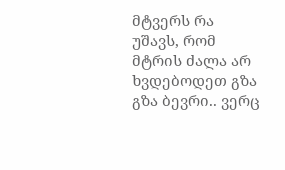მტვერს რა უშავს, რომ მტრის ძალა არ ხვდებოდეთ გზა გზა ბევრი.. ვერც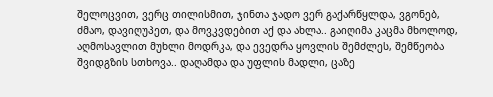შელოცვით, ვერც თილისმით, ჯინთა ჯადო ვერ გაქარწყლდა, ვგონებ, ძმაო, დავიღუპეთ, და მოვკვდებით აქ და ახლა.. გაიღიმა კაცმა მხოლოდ, აღმოსავლით მუხლი მოდრკა, და ევედრა ყოვლის შემძლეს, შემწეობა შვიდგზის სთხოვა.. დაღამდა და უფლის მადლი, ცაზე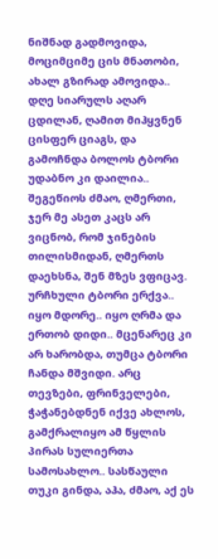ნიშნად გადმოვიდა, მოციმციმე ცის მნათობი, ახალ გზირად ამოვიდა.. დღე სიარულს აღარ ცდილან, ღამით მიჰყვნენ ცისფერ ციაგს, და გამოჩნდა ბოლოს ტბორი უდაბნო კი დაილია.. შეგეწიოს ძმაო, ღმერთი, ჯერ მე ასეთ კაცს არ ვიცნობ, რომ ჯინების თილისმიდან, ღმერთს დაეხსნა, შენ მზეს ვფიცავ. ურჩხული ტბორი ერქვა.. იყო მდორე.. იყო ღრმა და ერთობ დიდი.. მცენარეც კი არ ხარობდა, თუმცა ტბორი ჩანდა მშვიდი. არც თევზები, ფრინველები, ჭაჭანებდნენ იქვე ახლოს, გამქრალიყო ამ წყლის პირას სულიერთა სამოსახლო.. სასწაული თუკი გინდა, აჰა, ძმაო, აქ ეს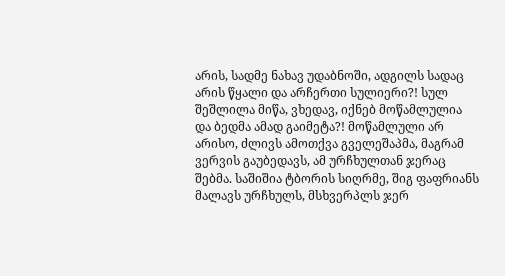არის, სადმე ნახავ უდაბნოში, ადგილს სადაც არის წყალი და არჩერთი სულიერი?! სულ შეშლილა მიწა, ვხედავ, იქნებ მოწამლულია და ბედმა ამად გაიმეტა?! მოწამლული არ არისო, ძლივს ამოთქვა გველეშაპმა, მაგრამ ვერვის გაუბედავს, ამ ურჩხულთან ჯერაც შებმა. საშიშია ტბორის სიღრმე, შიგ ფაფრიანს მალავს ურჩხულს, მსხვერპლს ჯერ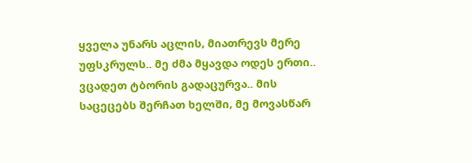ყველა უნარს აცლის, მიათრევს მერე უფსკრულს.. მე ძმა მყავდა ოდეს ერთი.. ვცადეთ ტბორის გადაცურვა.. მის საცეცებს შერჩათ ხელში, მე მოვასწარ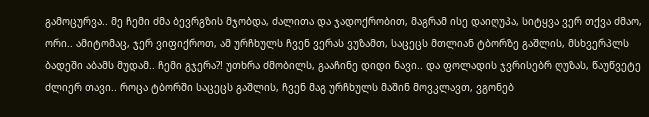გამოცურვა.. მე ჩემი ძმა ბევრგზის მჯობდა, ძალითა და ჯადოქრობით, მაგრამ ისე დაიღუპა, სიტყვა ვერ თქვა ძმაო, ორი.. ამიტომაც, ჯერ ვიფიქროთ, ამ ურჩხულს ჩვენ ვერას ვუზამთ, საცეცს მთლიან ტბორზე გაშლის, მსხვერპლს ბადეში აბამს მუდამ.. ჩემი გჯერა?! უთხრა ძმობილს, გააჩინე დიდი ნავი.. და ფოლადის ჯვრისებრ ღუზას, წაუწვეტე ძლიერ თავი.. როცა ტბორში საცეცს გაშლის, ჩვენ მაგ ურჩხულს მაშინ მოვკლავთ, ვგონებ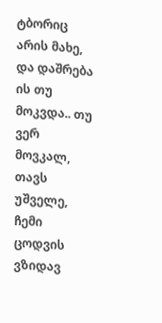ტბორიც არის მახე, და დაშრება ის თუ მოკვდა.. თუ ვერ მოვკალ, თავს უშველე, ჩემი ცოდვის ვზიდავ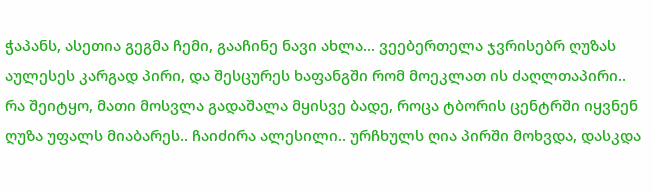ჭაპანს, ასეთია გეგმა ჩემი, გააჩინე ნავი ახლა... ვეებერთელა ჯვრისებრ ღუზას აულესეს კარგად პირი, და შესცურეს ხაფანგში რომ მოეკლათ ის ძაღლთაპირი.. რა შეიტყო, მათი მოსვლა გადაშალა მყისვე ბადე, როცა ტბორის ცენტრში იყვნენ ღუზა უფალს მიაბარეს.. ჩაიძირა ალესილი.. ურჩხულს ღია პირში მოხვდა, დასკდა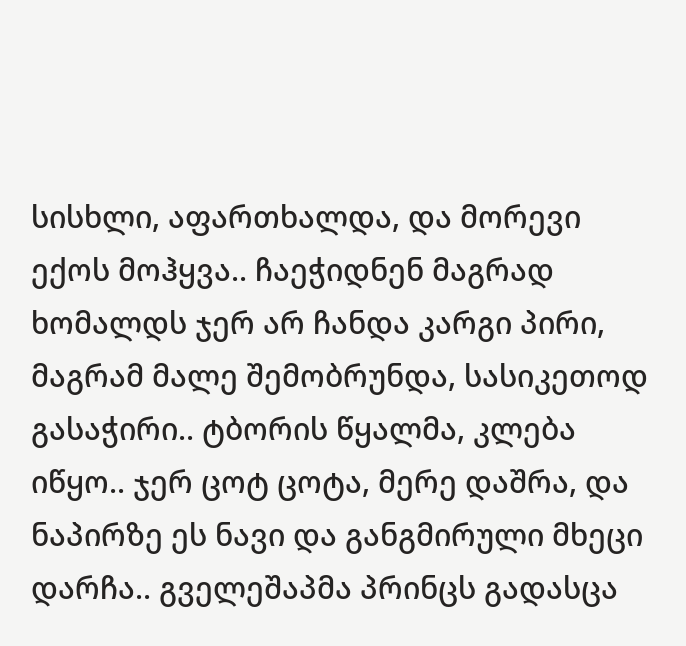სისხლი, აფართხალდა, და მორევი ექოს მოჰყვა.. ჩაეჭიდნენ მაგრად ხომალდს ჯერ არ ჩანდა კარგი პირი, მაგრამ მალე შემობრუნდა, სასიკეთოდ გასაჭირი.. ტბორის წყალმა, კლება იწყო.. ჯერ ცოტ ცოტა, მერე დაშრა, და ნაპირზე ეს ნავი და განგმირული მხეცი დარჩა.. გველეშაპმა პრინცს გადასცა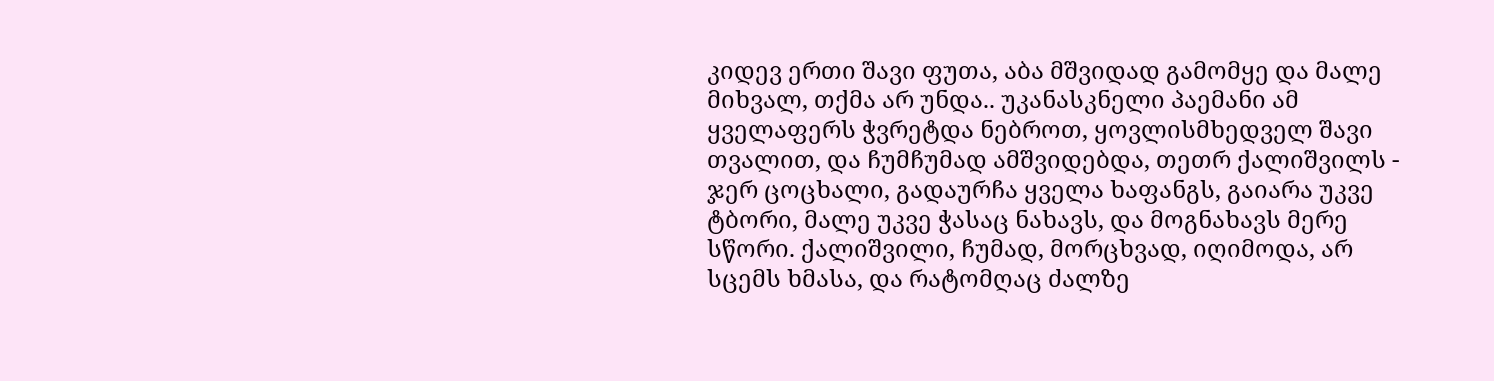კიდევ ერთი შავი ფუთა, აბა მშვიდად გამომყე და მალე მიხვალ, თქმა არ უნდა.. უკანასკნელი პაემანი ამ ყველაფერს ჭვრეტდა ნებროთ, ყოვლისმხედველ შავი თვალით, და ჩუმჩუმად ამშვიდებდა, თეთრ ქალიშვილს - ჯერ ცოცხალი, გადაურჩა ყველა ხაფანგს, გაიარა უკვე ტბორი, მალე უკვე ჭასაც ნახავს, და მოგნახავს მერე სწორი. ქალიშვილი, ჩუმად, მორცხვად, იღიმოდა, არ სცემს ხმასა, და რატომღაც ძალზე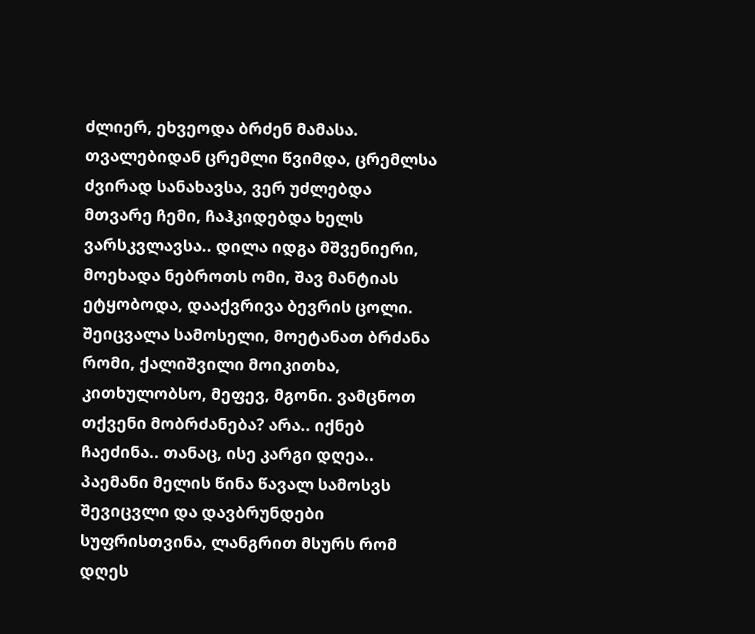ძლიერ, ეხვეოდა ბრძენ მამასა. თვალებიდან ცრემლი წვიმდა, ცრემლსა ძვირად სანახავსა, ვერ უძლებდა მთვარე ჩემი, ჩაჰკიდებდა ხელს ვარსკვლავსა.. დილა იდგა მშვენიერი, მოეხადა ნებროთს ომი, შავ მანტიას ეტყობოდა, დააქვრივა ბევრის ცოლი. შეიცვალა სამოსელი, მოეტანათ ბრძანა რომი, ქალიშვილი მოიკითხა, კითხულობსო, მეფევ, მგონი. ვამცნოთ თქვენი მობრძანება? არა.. იქნებ ჩაეძინა.. თანაც, ისე კარგი დღეა.. პაემანი მელის წინა წავალ სამოსვს შევიცვლი და დავბრუნდები სუფრისთვინა, ლანგრით მსურს რომ დღეს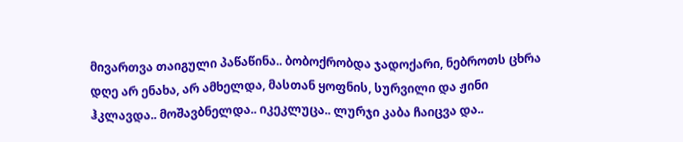მივართვა თაიგული პაწაწინა.. ბობოქრობდა ჯადოქარი, ნებროთს ცხრა დღე არ ენახა, არ ამხელდა, მასთან ყოფნის, სურვილი და ჟინი ჰკლავდა.. მოშავბნელდა.. იკეკლუცა.. ლურჯი კაბა ჩაიცვა და..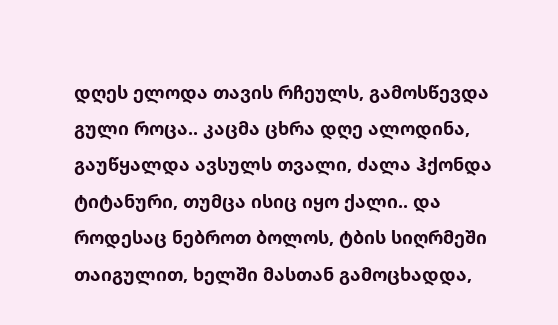დღეს ელოდა თავის რჩეულს, გამოსწევდა გული როცა.. კაცმა ცხრა დღე ალოდინა, გაუწყალდა ავსულს თვალი, ძალა ჰქონდა ტიტანური, თუმცა ისიც იყო ქალი.. და როდესაც ნებროთ ბოლოს, ტბის სიღრმეში თაიგულით, ხელში მასთან გამოცხადდა,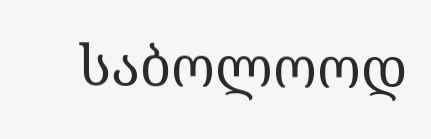საბოლოოდ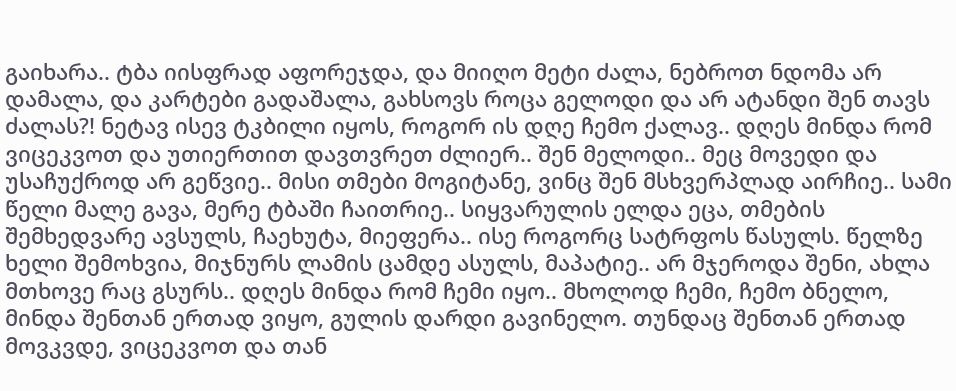გაიხარა.. ტბა იისფრად აფორეჯდა, და მიიღო მეტი ძალა, ნებროთ ნდომა არ დამალა, და კარტები გადაშალა, გახსოვს როცა გელოდი და არ ატანდი შენ თავს ძალას?! ნეტავ ისევ ტკბილი იყოს, როგორ ის დღე ჩემო ქალავ.. დღეს მინდა რომ ვიცეკვოთ და უთიერთით დავთვრეთ ძლიერ.. შენ მელოდი.. მეც მოვედი და უსაჩუქროდ არ გეწვიე.. მისი თმები მოგიტანე, ვინც შენ მსხვერპლად აირჩიე.. სამი წელი მალე გავა, მერე ტბაში ჩაითრიე.. სიყვარულის ელდა ეცა, თმების შემხედვარე ავსულს, ჩაეხუტა, მიეფერა.. ისე როგორც სატრფოს წასულს. წელზე ხელი შემოხვია, მიჯნურს ლამის ცამდე ასულს, მაპატიე.. არ მჯეროდა შენი, ახლა მთხოვე რაც გსურს.. დღეს მინდა რომ ჩემი იყო.. მხოლოდ ჩემი, ჩემო ბნელო, მინდა შენთან ერთად ვიყო, გულის დარდი გავინელო. თუნდაც შენთან ერთად მოვკვდე, ვიცეკვოთ და თან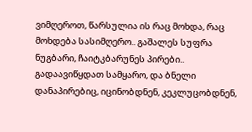ვიმღეროთ, წარსულია ის რაც მოხდა, რაც მოხდება სასიმღერო.. გაშალეს სუფრა ნუგბარი, ჩაიტკბარუნეს პირები.. გადაავიწყდათ სამყარო, და ბნელი დანაპირებიც, იცინობდნენ, კეკლუცობდნენ,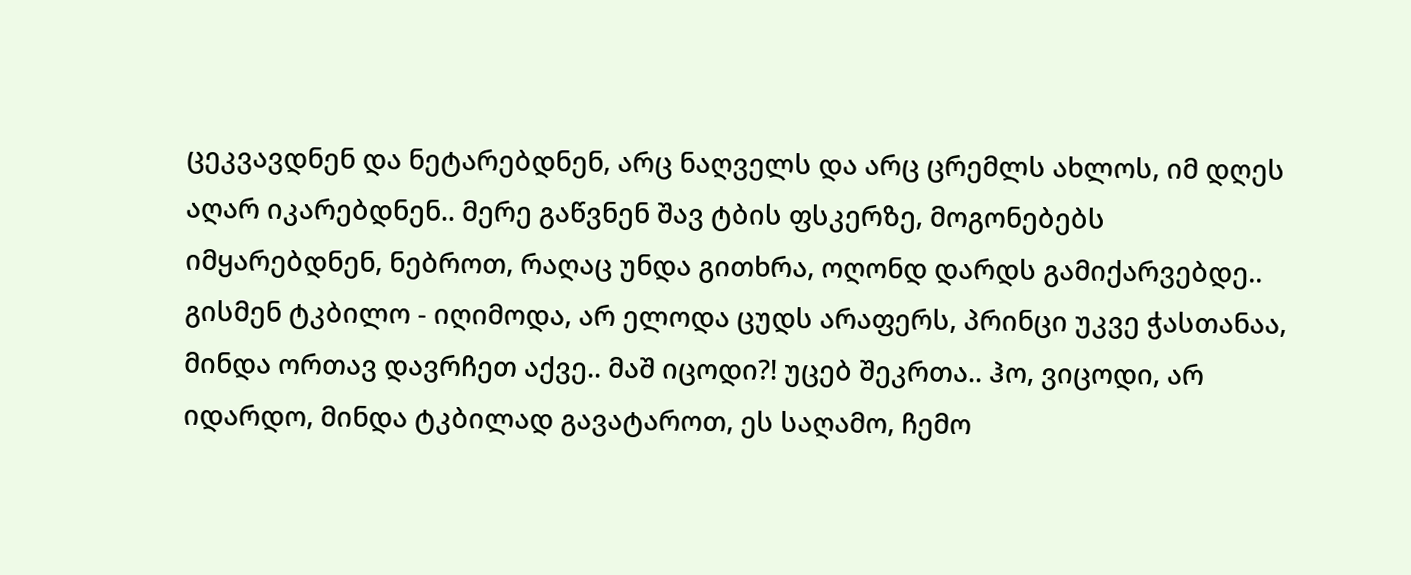ცეკვავდნენ და ნეტარებდნენ, არც ნაღველს და არც ცრემლს ახლოს, იმ დღეს აღარ იკარებდნენ.. მერე გაწვნენ შავ ტბის ფსკერზე, მოგონებებს იმყარებდნენ, ნებროთ, რაღაც უნდა გითხრა, ოღონდ დარდს გამიქარვებდე.. გისმენ ტკბილო - იღიმოდა, არ ელოდა ცუდს არაფერს, პრინცი უკვე ჭასთანაა, მინდა ორთავ დავრჩეთ აქვე.. მაშ იცოდი?! უცებ შეკრთა.. ჰო, ვიცოდი, არ იდარდო, მინდა ტკბილად გავატაროთ, ეს საღამო, ჩემო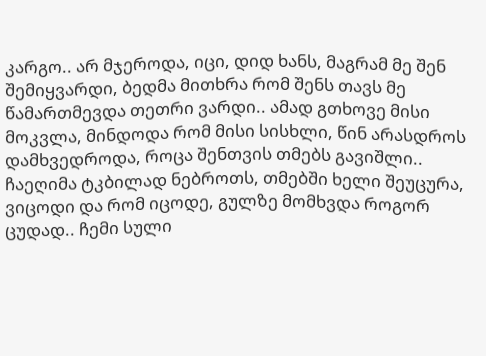კარგო.. არ მჯეროდა, იცი, დიდ ხანს, მაგრამ მე შენ შემიყვარდი, ბედმა მითხრა რომ შენს თავს მე წამართმევდა თეთრი ვარდი.. ამად გთხოვე მისი მოკვლა, მინდოდა რომ მისი სისხლი, წინ არასდროს დამხვედროდა, როცა შენთვის თმებს გავიშლი.. ჩაეღიმა ტკბილად ნებროთს, თმებში ხელი შეუცურა, ვიცოდი და რომ იცოდე, გულზე მომხვდა როგორ ცუდად.. ჩემი სული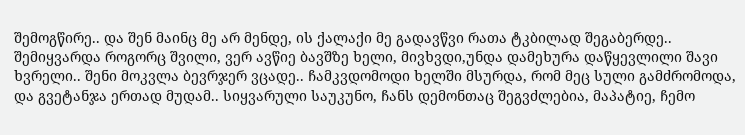შემოგწირე.. და შენ მაინც მე არ მენდე, ის ქალაქი მე გადავწვი რათა ტკბილად შეგაბერდე.. შემიყვარდა როგორც შვილი, ვერ ავწიე ბავშზე ხელი, მივხვდი,უნდა დამეხურა დაწყევლილი შავი ხვრელი.. შენი მოკვლა ბევრჯერ ვცადე.. ჩამკვდომოდი ხელში მსურდა, რომ მეც სული გამძრომოდა, და გვეტანჯა ერთად მუდამ.. სიყვარული საუკუნო, ჩანს დემონთაც შეგვძლებია, მაპატიე, ჩემო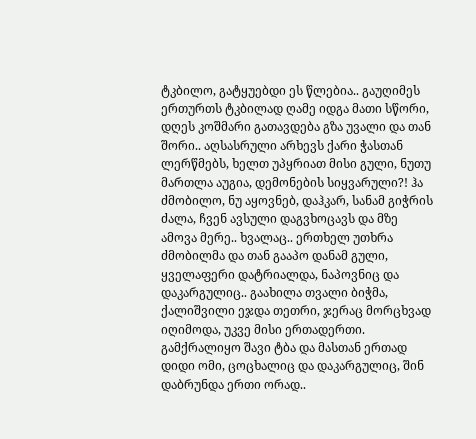ტკბილო, გატყუებდი ეს წლებია.. გაუღიმეს ერთურთს ტკბილად ღამე იდგა მათი სწორი, დღეს კოშმარი გათავდება გზა უვალი და თან შორი.. აღსასრული არხევს ქარი ჭასთან ლერწმებს, ხელთ უპყრიათ მისი გული, ნუთუ მართლა აუგია, დემონების სიყვარული?! ჰა ძმობილო, ნუ აყოვნებ, დაჰკარ, სანამ გიჭრის ძალა, ჩვენ ავსული დაგვხოცავს და მზე ამოვა მერე.. ხვალაც.. ერთხელ უთხრა ძმობილმა და თან გააპო დანამ გული, ყველაფერი დატრიალდა, ნაპოვნიც და დაკარგულიც.. გაახილა თვალი ბიჭმა, ქალიშვილი ეჯდა თეთრი, ჯერაც მორცხვად იღიმოდა, უკვე მისი ერთადერთი. გამქრალიყო შავი ტბა და მასთან ერთად დიდი ომი, ცოცხალიც და დაკარგულიც, შინ დაბრუნდა ერთი ორად..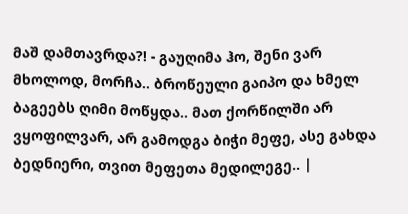მაშ დამთავრდა?! - გაუღიმა ჰო, შენი ვარ მხოლოდ, მორჩა.. ბროწეული გაიპო და ხმელ ბაგეებს ღიმი მოწყდა.. მათ ქორწილში არ ვყოფილვარ, არ გამოდგა ბიჭი მეფე, ასე გახდა ბედნიერი, თვით მეფეთა მედილეგე.. |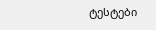ტესტები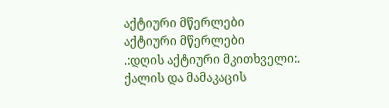აქტიური მწერლები
აქტიური მწერლები
.:დღის აქტიური მკითხველი:.
ქალის და მამაკაცის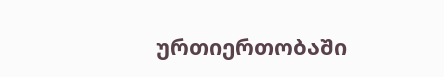ურთიერთობაში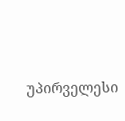უპირველესი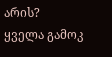არის?
ყველა გამოკ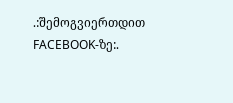.:შემოგვიერთდით FACEBOOK-ზე:.